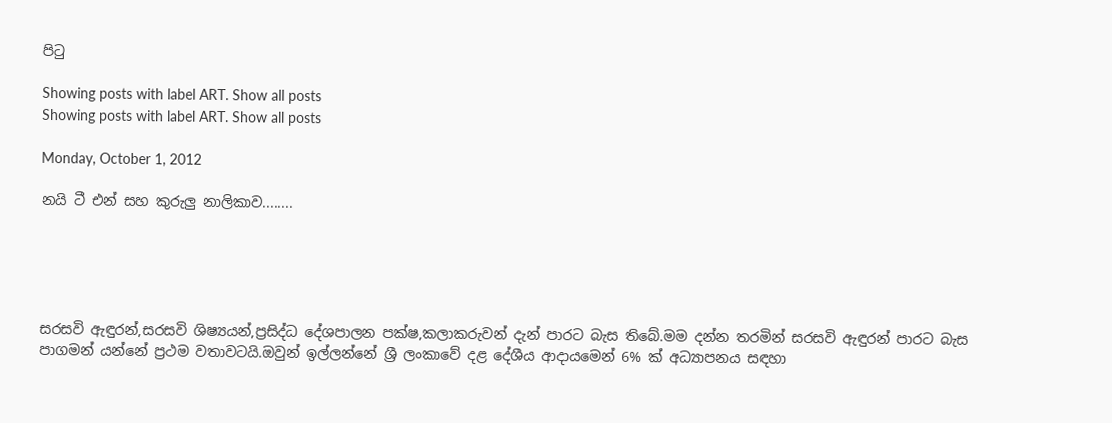පිටු

Showing posts with label ART. Show all posts
Showing posts with label ART. Show all posts

Monday, October 1, 2012

නයි ටී එන් සහ කුරුලු නාලිකාව........





සරසවි ඇඳුරන්,සරසවි ශිෂ්‍යයන්,ප්‍රසිද්ධ දේශපාලන පක්ෂ,කලාකරුවන් දැන් පාරට බැස තිබේ.මම දන්න තරමින් සරසවි ඇඳුරන් පාරට බැස පාගමන් යන්නේ ප්‍රථම වතාවටයි.ඔවුන් ඉල්ලන්නේ ශ්‍රී ලංකාවේ දළ දේශීය ආදායමෙන් 6% ක් අධ්‍යාපනය සඳහා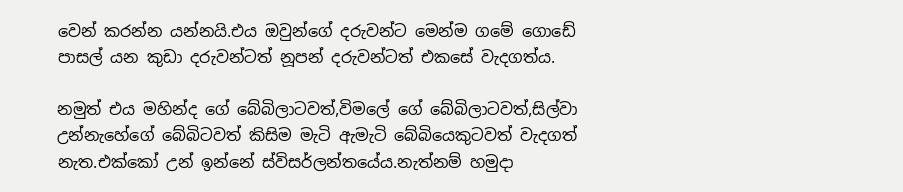වෙන් කරන්න යන්නයි.එය ඔවුන්ගේ දරුවන්ට මෙන්ම ගමේ ගොඩේ පාසල් යන කුඩා දරුවන්ටත් නූපන් දරුවන්ටත් එකසේ වැදගත්ය.

නමුත් එය මහින්ද ගේ බේබිලාටවත්,විමලේ ගේ බේබිලාටවත්,සිල්වා උන්නැහේගේ බේබිටවත් කිසිම මැටි ඇමැටි බේබියෙකුටවත් වැදගත් නැත.එක්කෝ උන් ඉන්නේ ස්විසර්ලන්තයේය.නැත්නම් හමුදා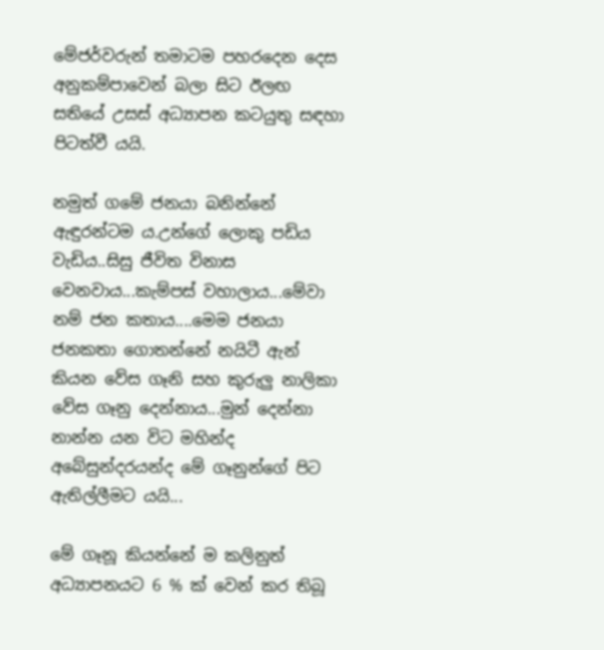මේජර්වරුන් තමාටම පහරදෙන දෙස අනුකම්පාවෙන් බලා සිට ඊලඟ සතියේ උසස් අධ්‍යාපන කටයුතු සඳහා පිටත්වී යයි.

නමුත් ගමේ ජනයා බනින්නේ ඇඳුරන්ටම ය.උන්ගේ ලොකු පඩිය වැඩිය..සිසු ජීවිත විනාස වෙනවාය...කැම්පස් වහාලාය...මේවා නම් ජන කතාය....මෙම ජනයා ජනකතා ගොතන්නේ නයිටී ඇන් කියන වේස ගෑනි සහ කුරුලු නාලිකා වේස ගෑනු දෙන්නාය...මුන් දෙන්නා නාන්න යන විට මහින්ද අබේසුන්දරයන්ද මේ ගෑනුන්ගේ පිට ඇතිල්ලීමට යයි...

මේ ගෑනූ කියන්නේ ම කලිනුත් අධ්‍යාපනයට 6 % ක් වෙන් කර තිබූ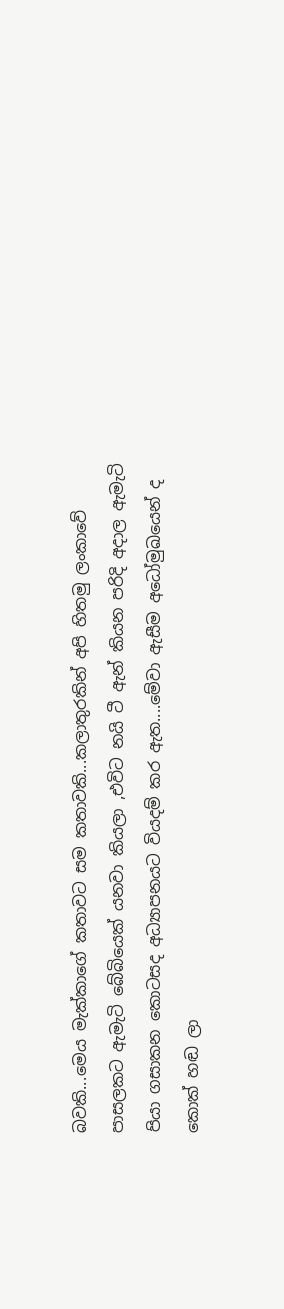බවකි...මෙය මැක්කාගේ කතාවට සම කතාවකි...කලාතුරකින් අපි හිතමු ලංකාවේ පාසලකට ඇමැටි බේබියෙක් යනවා කියලා ,එවිට නයි ටී ඇන් කියන පරිදි අදාල ඇමැටි පියා ගසාකන කොටසද අධ්‍යාපනයට වියදම් කර ඇත....මේවා ඇසීම අධෝමුඛයෙන් ද කොක් හඬ ලා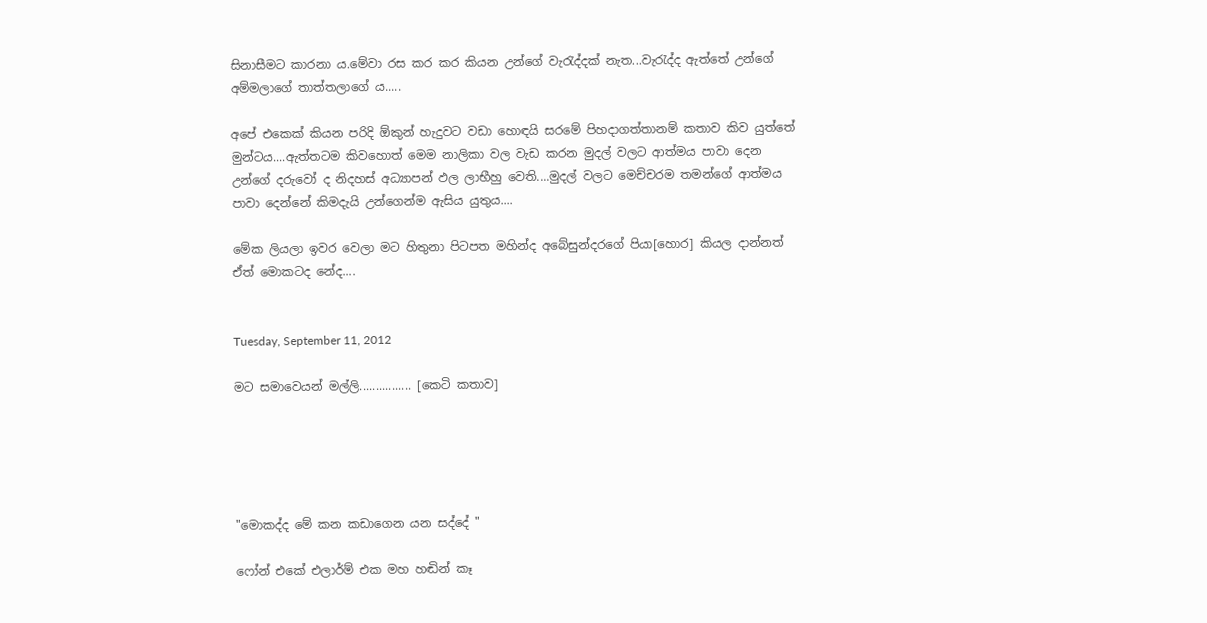සිනාසීමට කාරනා ය.මේවා රස කර කර කියන උන්ගේ වැරැද්දක් නැත...වැරැද්ද ඇත්තේ උන්ගේ අම්මලාගේ තාත්තලාගේ ය.....

අපේ එකෙක් කියන පරිදි ඕකුන් හැදුවට වඩා හොඳයි සරමේ පිහදාගත්තානම් කතාව කිව යුත්තේ මුන්ටය....ඇත්තටම කිවහොත් මෙම නාලිකා වල වැඩ කරන මුදල් වලට ආත්මය පාවා දෙන උන්ගේ දරුවෝ ද නිදහස් අධ්‍යාපන් ඵල ලාභීහු වෙති....මුදල් වලට මෙච්චරම තමන්ගේ ආත්මය පාවා දෙන්නේ කිමදැයි උන්ගෙන්ම ඇසිය යුතුය....

මේක ලියලා ඉවර වෙලා මට හිතුනා පිටපත මහින්ද අබේසුන්දරගේ පියා[හොර] කියල දාන්නත් ඒත් මොකටද නේද....


Tuesday, September 11, 2012

මට සමාවෙයන් මල්ලි................ [කෙටි කතාව]





"මොකද්ද මේ කන කඩාගෙන යන සද්දේ "

ෆෝන් එකේ එලාර්ම් එක මහ හඬින් කෑ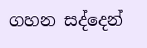ගහන සද්දෙන්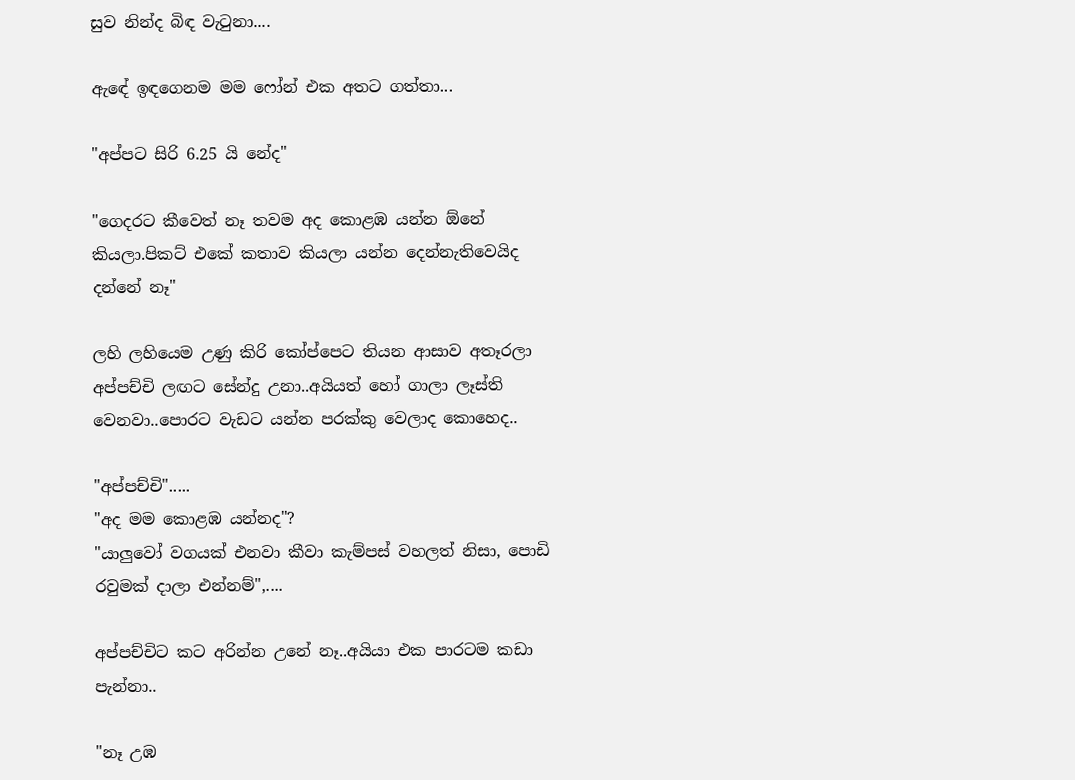සුව නින්ද බිඳ වැටුනා....

ඇඳේ ඉඳගෙනම මම ෆෝන් එක අතට ගත්තා...

"අප්පට සිරි 6.25 යි නේද"

"ගෙදරට කීවෙත් නෑ තවම අද කොළඹ යන්න ඕනේ කියලා.පිකට් එකේ කතාව කියලා යන්න දෙන්නැතිවෙයිද දන්නේ නෑ"

ලහි ලහියෙම උණු කිරි කෝප්පෙට තියන ආසාව අතෑරලා අප්පච්චි ලඟට සේන්දු උනා..අයියත් හෝ ගාලා ලෑස්ති වෙනවා..පොරට වැඩට යන්න පරක්කු වෙලාද කොහෙද..

"අප්පච්චි".....
"අද මම කොළඹ යන්නද"?
"යාලුවෝ වගයක් එනවා කීවා කැම්පස් වහලත් නිසා, පොඩි රවුමක් දාලා එන්නම්",....

අප්පච්චිට කට අරින්න උනේ නෑ..අයියා එක පාරටම කඩා පැන්නා..

"නෑ උඹ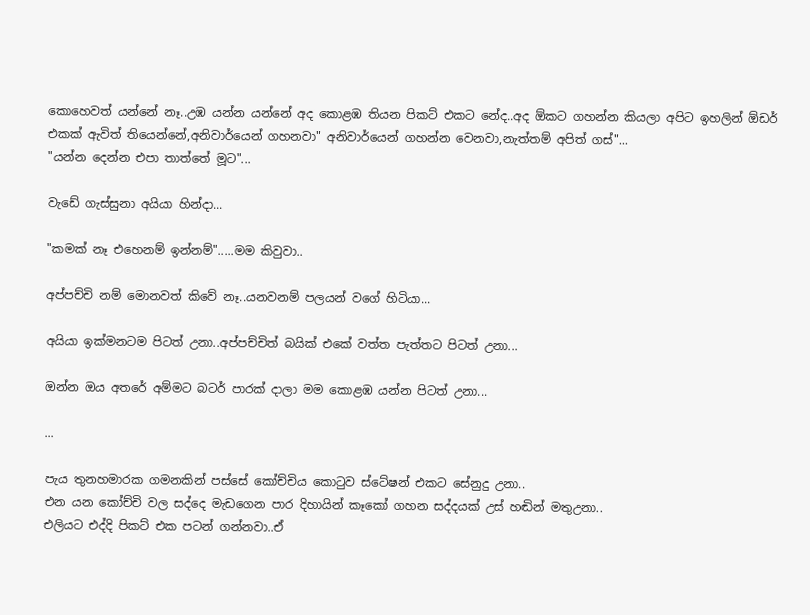කොහෙවත් යන්නේ නෑ..උඹ යන්න යන්නේ අද කොළඹ තියන පිකට් එකට නේද..අද ඕකට ගහන්න කියලා අපිට ඉහලින් ඕඩර් එකක් ඇවිත් තියෙන්නේ,අනිවාර්යෙන් ගහනවා" අනිවාර්යෙන් ගහන්න වෙනවා,නැත්තම් අපිත් ගස්"...
"යන්න දෙන්න එපා තාත්තේ මූට"...

වැඩේ ගැස්සුනා අයියා හින්දා...

"කමක් නෑ එහෙනම් ඉන්නම්".....මම කිවුවා..

අප්පච්චි නම් මොනවත් කිවේ නෑ..යනවනම් පලයන් වගේ හිටියා...

අයියා ඉක්මනටම පිටත් උනා..අප්පච්චිත් බයික් එකේ වත්ත පැත්තට පිටත් උනා...

ඔන්න ඔය අතරේ අම්මට බටර් පාරක් දාලා මම කොළඹ යන්න පිටත් උනා...

...

පැය තුනහමාරක ගමනකින් පස්සේ කෝච්චිය කොටුව ස්ටේෂන් එකට සේනුදු උනා..
එන යන කෝච්චි වල සද්දෙ මැඩගෙන පාර දිහායින් කෑකෝ ගහන සද්දයක් උස් හඬින් මතුඋනා..
එලියට එද්දි පිකට් එක පටන් ගන්නවා..ඒ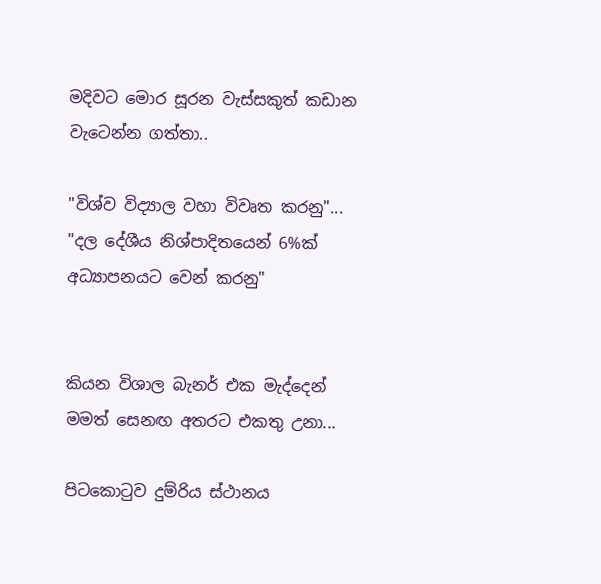මදිවට මොර සූරන වැස්සකුත් කඩාන වැටෙන්න ගත්තා..

"විශ්ව විද්‍යාල වහා විවෘත කරනු"...
"දල දේශීය නිශ්පාදිතයෙන් 6%ක් අධ්‍යාපනයට වෙන් කරනු"


කියන විශාල බැනර් එක මැද්දෙන් මමත් සෙනඟ අතරට එකතු උනා...

පිටකොටුව දුම්රිය ස්ථානය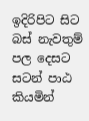ඉදිරිපිට සිට බස් නැවතුම් පල දෙසට සටන් පාඨ කියමින්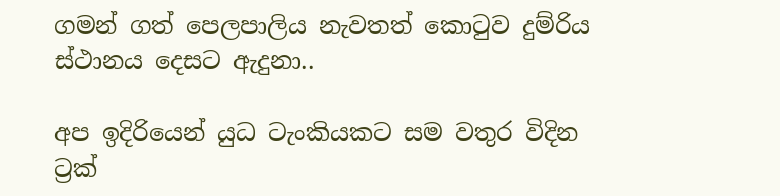ගමන් ගත් පෙලපාලිය නැවතත් කොටුව දුම්රිය ස්ථානය දෙසට ඇදුනා..

අප ඉදිරියෙන් යුධ ටැංකියකට සම වතුර විදින ට්‍රක්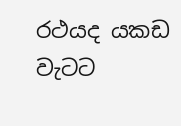රථයද යකඩ වැටට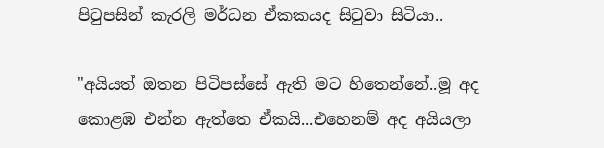පිටුපසින් කැරලි මර්ධන ඒකකයද සිටුවා සිටියා..

"අයියත් ඔතන පිටිපස්සේ ඇති මට හිතෙන්නේ..මූ අද කොළඹ එන්න ඇත්තෙ ඒකයි...එහෙනම් අද අයියලා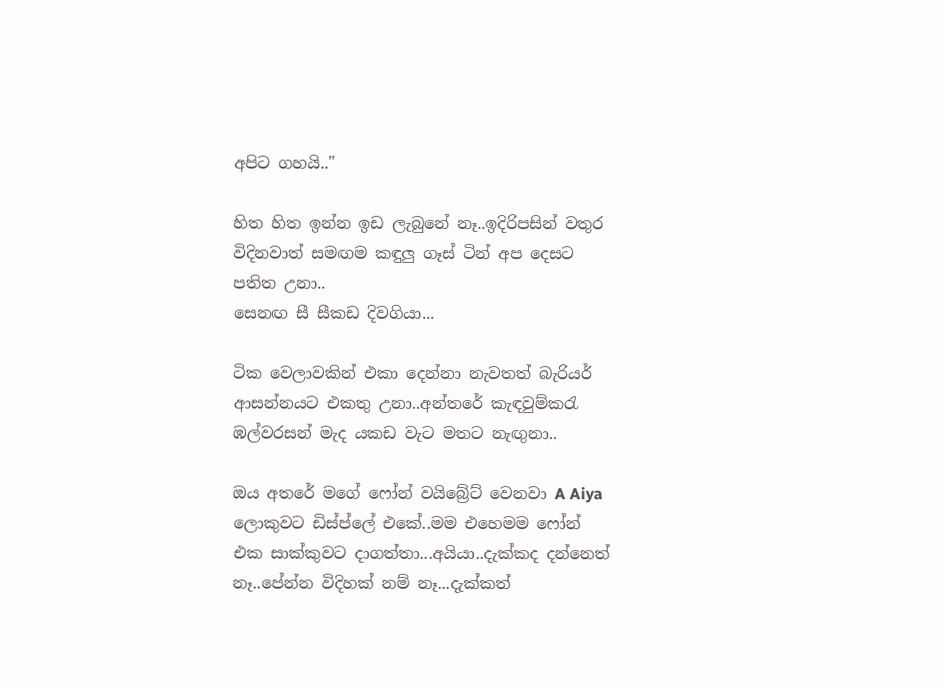අපිට ගහයි.."

හිත හිත ඉන්න ඉඩ ලැබුනේ නෑ..ඉදිරිපසින් වතුර විදිනවාත් සමඟම කඳුලු ගෑස් ටින් අප දෙසට පතිත උනා..
සෙනඟ සී සීකඩ දිවගියා...

ටික වෙලාවකින් එකා දෙන්නා නැවතත් බැරියර් ආසන්නයට එකතු උනා..අන්තරේ කැඳවුම්කරැ ඹල්වරසන් මැද යකඩ වැට මතට නැඟුනා..

ඔය අතරේ මගේ ෆෝන් වයිබ්‍රේට් වෙනවා A Aiya ලොකුවට ඩිස්ප්ලේ එකේ..මම එහෙමම ෆෝන් එක සාක්කුවට දාගත්තා...අයියා..දැක්කද දන්නෙත් නෑ..පේන්න විදිහක් නම් නෑ...දැක්කත්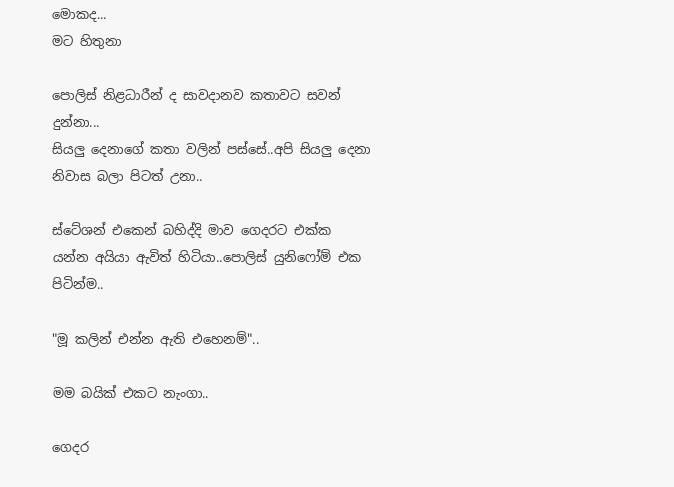මොකද...
මට හිතුනා

පොලිස් නිළධාරීන් ද සාවදානව කතාවට සවන් දුන්නා...
සියලු දෙනාගේ කතා වලින් පස්සේ..අපි සියලු දෙනා නිවාස බලා පිටත් උනා..

ස්ටේශන් එකෙන් බහිද්දි මාව ගෙදරට එක්ක යන්න අයියා ඇවිත් හිටියා..පොලිස් යුනිෆෝම් එක පිටින්ම..

"මූ කලින් එන්න ඇති එහෙනම්"..

මම බයික් එකට නැංගා..

ගෙදර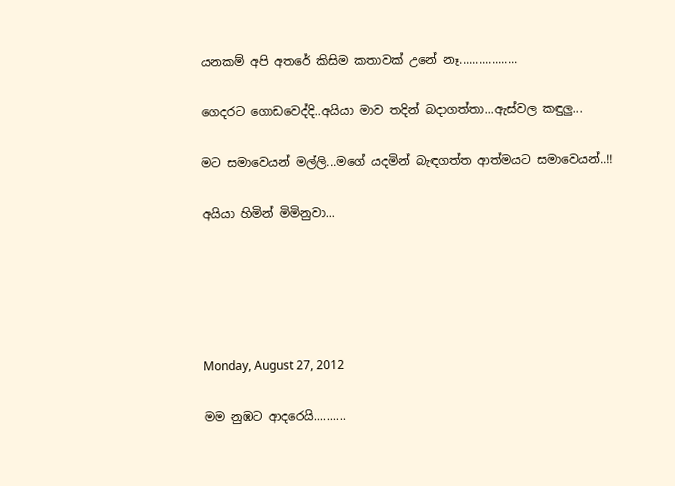යනකම් අපි අතරේ කිසිම කතාවක් උනේ නෑ..................

ගෙදරට ගොඩවෙද්දි..අයියා මාව තදින් බදාගත්තා...ඇස්වල කඳුලු...

මට සමාවෙයන් මල්ලි...මගේ යදමින් බැඳගත්ත ආත්මයට සමාවෙයන්..!!

අයියා හිමින් මිමිනුවා...





Monday, August 27, 2012

මම නුඹට ආදරෙයි..........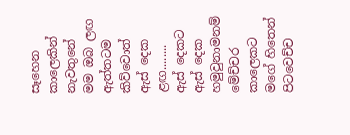සෑහෙන කාලෙකින්
නැවතුනේ මම ඔබ ලඟ
ඇත්තටම කිව්වොත්
ඇස් දෙක ළඟ........
ඇස් දෙකට
ඇස් දෙක හමුවුනාමනම්
මේච්චර කාලෙකට
මගේ හිතෙන් පිටවෙච්ච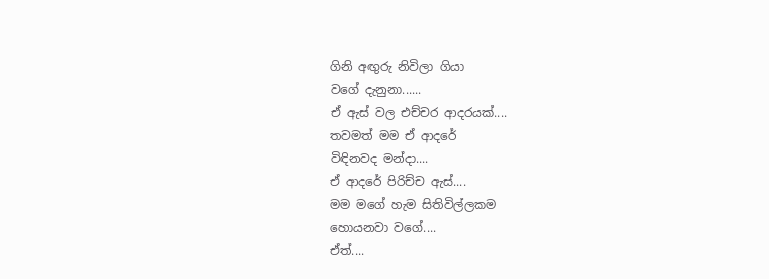ගිනි අඟුරු නිවිලා ගියා
වගේ දැනුනා......
ඒ ඇස් වල එච්චර ආදරයක්....
තවමත් මම ඒ ආදරේ
විඳිනවද මන්දා....
ඒ ආදරේ පිරිච්ච ඇස්....
මම මගේ හැම සිතිවිල්ලකම
හොයනවා වගේ....
ඒත්....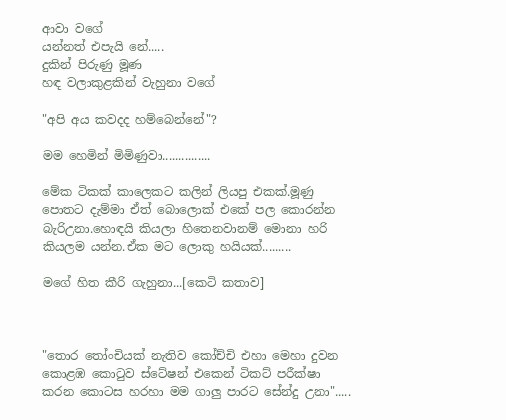ආවා වගේ
යන්නත් එපැයි නේ.....
දුකින් පිරුණු මූණ
හඳ වලාකුළකින් වැහුනා වගේ

"අපි අය කවදද හම්බෙන්නේ"?

මම හෙමින් මිමිණුවා...............

මේක ටිකක් කාලෙකට කලින් ලියපු එකක්.මූණු පොතට දැම්මා ඒත් බොලොක් එකේ පල කොරන්න බැරිඋනා.හොඳයි කියලා හිතෙනවානම් මොනා හරි කියලම යන්න.ඒක මට ලොකු හයියක්.........

මගේ හිත කීරි ගැහුනා...[කෙටි කතාව]



"තොර තෝංචියක් නැතිව කෝච්චි එහා මෙහා දුවන කොළඹ කොටුව ස්ටේෂන් එකෙන් ටිකට් පරීක්ෂා කරන කොටස හරහා මම ගාලු පාරට සේන්දු උනා".....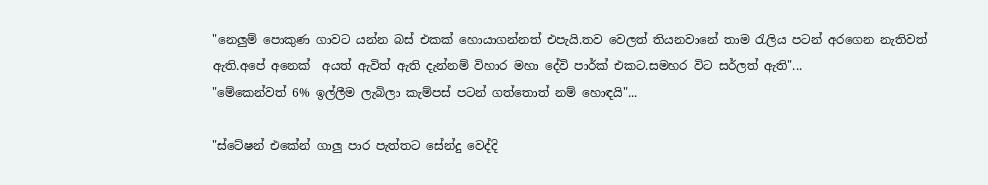"නෙලුම් පොකුණ ගාවට යන්න බස් එකක් හොයාගන්නත් එපැයි.තව වෙලත් තියනවානේ තාම රැලිය පටන් අරගෙන නැතිවත් ඇති.අපේ අනෙක්  අයත් ඇවිත් ඇති දැන්නම් විහාර මහා දේවි පාර්ක් එකට.සමහර විට සර්ලත් ඇති"...
"මේකෙන්වත් 6% ඉල්ලීම ලැබිලා කැම්පස් පටන් ගත්තොත් නම් හොඳයි"...

"ස්ටේෂන් එකේන් ගාලු පාර පැත්තට සේන්දු වෙද්දි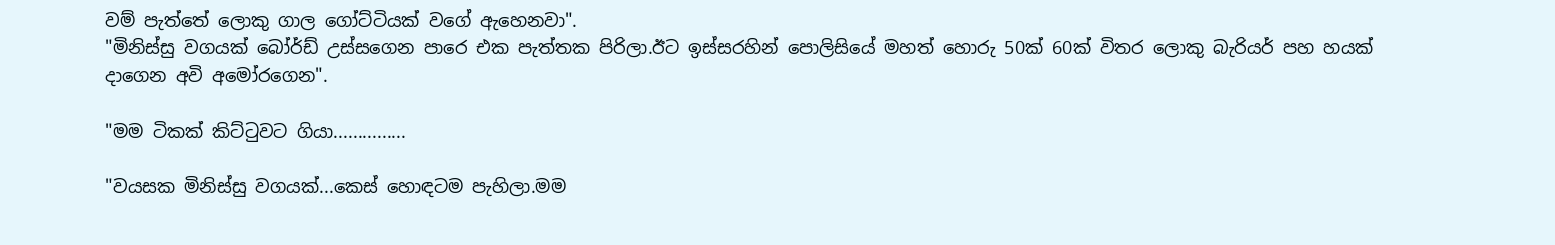වම් පැත්තේ ලොකු ගාල ගෝට්ටියක් වගේ ඇහෙනවා".
"මිනිස්සු වගයක් බෝර්ඩ් උස්සගෙන පාරෙ එක පැත්තක පිරිලා.ඊට ඉස්සරහින් පොලිසියේ මහත් හොරු 50ක් 60ක් විතර ලොකු බැරියර් පහ හයක් දාගෙන අවි අමෝරගෙන".

"මම ටිකක් කිට්ටුවට ගියා...............

"වයසක මිනිස්සු වගයක්...කෙස් හොඳටම පැහිලා.මම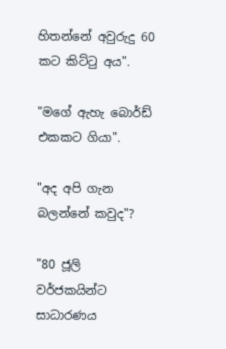හිතන්නේ අවුරුදු 60 කට කිට්ටු අය".

"මගේ ඇහැ බොර්ඩ් එකකට ගියා".

"අද අපි ගැන බලන්නේ කවුද"?

"80 ජූලි වර්ජකයින්ට සාධාරණය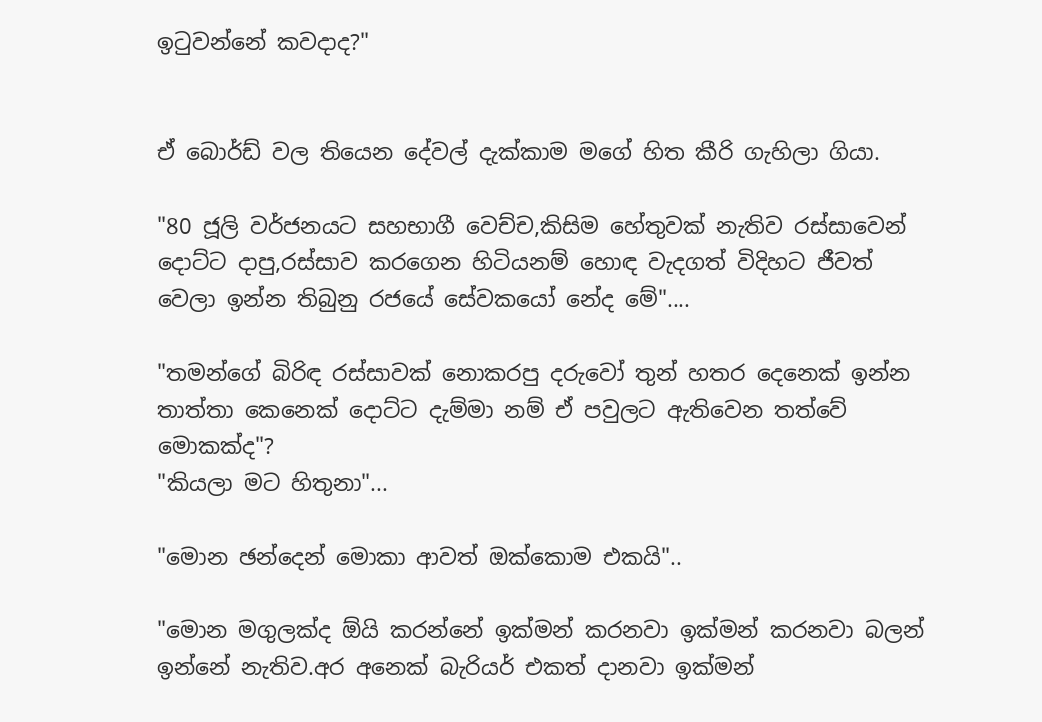ඉටුවන්නේ කවදාද?"


ඒ බොර්ඩ් වල තියෙන දේවල් දැක්කාම මගේ හිත කීරි ගැහිලා ගියා.

"80 ජූලි වර්ජනයට සහභාගී වෙච්ච,කිසිම හේතුවක් නැතිව රස්සාවෙන් දොට්ට දාපු,රස්සාව කරගෙන හිටියනම් හොඳ වැදගත් විදිහට ජීවත් වෙලා ඉන්න තිබුනු රජයේ සේවකයෝ නේද මේ"....

"තමන්ගේ බිරිඳ රස්සාවක් නොකරපු දරුවෝ තුන් හතර දෙනෙක් ඉන්න තාත්තා කෙනෙක් දොට්ට දැම්මා නම් ඒ පවුලට ඇතිවෙන තත්වේ මොකක්ද"?
"කියලා මට හිතුනා"...

"මොන ඡන්දෙන් මොකා ආවත් ඔක්කොම එකයි"..

"මොන මගුලක්ද ඕයි කරන්නේ ඉක්මන් කරනවා ඉක්මන් කරනවා බලන් ඉන්නේ නැතිව.අර අනෙක් බැරියර් එකත් දානවා ඉක්මන්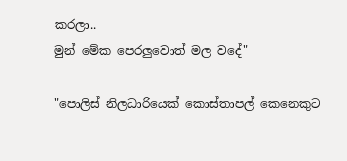කරලා..
මුන් මේක පෙරලුවොත් මල වදේ"

"පොලිස් නිලධාරියෙක් කොස්තාපල් කෙනෙකුට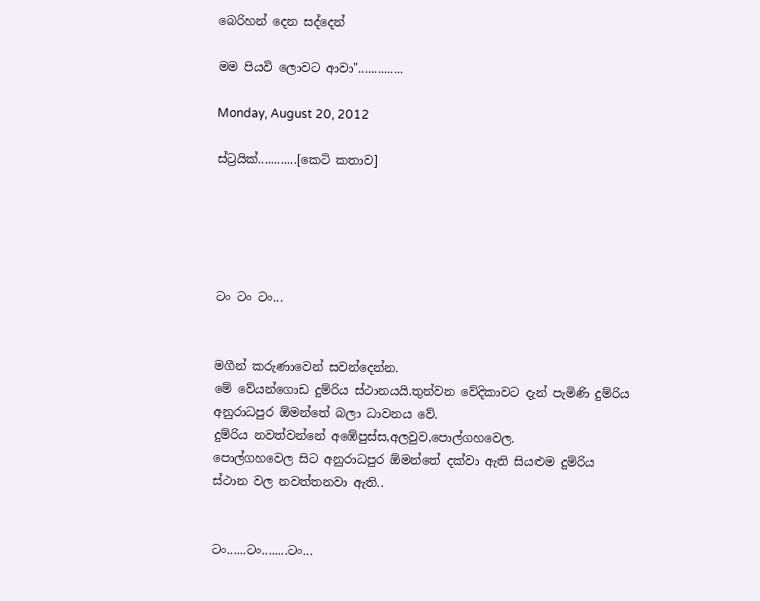බෙරිහන් දෙන සද්දෙන්

මම පියවි ලොවට ආවා"..............

Monday, August 20, 2012

ස්ට්‍රයික්............[කෙටි කතාව]





ටං ටං ටං...


මගීන් කරුණාවෙන් සවන්දෙන්න.
මේ වේයන්ගොඩ දුම්රිය ස්ථානයයි.තුන්වන වේදිකාවට දැන් පැමිණි දුම්රිය අනුරාධපුර ඕමන්තේ බලා ධාවනය වේ.
දුම්රිය නවත්වන්නේ අඹේපුස්ස,අලවුව,පොල්ගහවෙල.
පොල්ගහවෙල සිට අනුරාධපුර ඕමන්තේ දක්වා ඇති සියළුම දුම්රිය ස්ථාන වල නවත්තනවා ඇති..


ටං......ටං........ටං...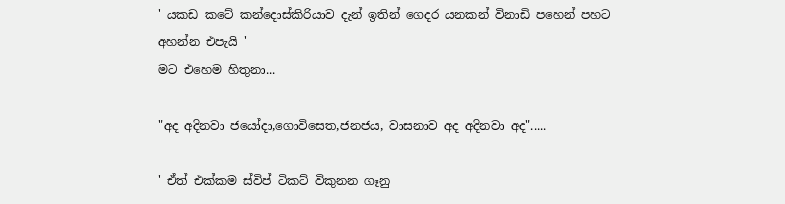' යකඩ කටේ කන්දොස්කිරියාව දැන් ඉතින් ගෙදර යනකන් විනාඩි පහෙන් පහට අහන්න එපැයි '
මට එහෙම හිතුනා...

"අද අදිනවා ජයෝදා,ගොවිසෙත,ජනජය, වාසනාව අද අදිනවා අද".....

' ඒත් එක්කම ස්විප් ටිකට් විකුනන ගෑනු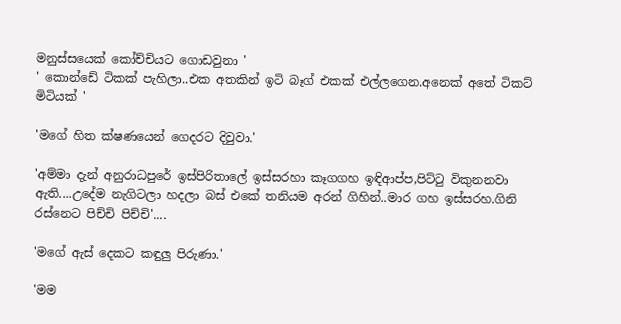මනුස්සයෙක් කෝච්චියට ගොඩවුනා '
' කොන්ඩේ ටිකක් පැහිලා..එක අතකින් ඉටි බෑග් එකක් එල්ලගෙන.අනෙක් අතේ ටිකට් මිටියක් '

'මගේ හිත ක්ෂණයෙන් ගෙදරට දිවුවා.'

'අම්මා දැන් අනුරාධපුරේ ඉස්පිරිතාලේ ඉස්සරහා කෑගගහ ඉඳිආප්ප,පිට්ටු විකුනනවා ඇති....උදේම නැගිටලා හදලා බස් එකේ තනියම අරන් ගිහින්..මාර ගහ ඉස්සරහ.ගිනි රස්නෙට පිච්චි පිච්චි'....

'මගේ ඇස් දෙකට කඳුලු පිරුණා.'

'මම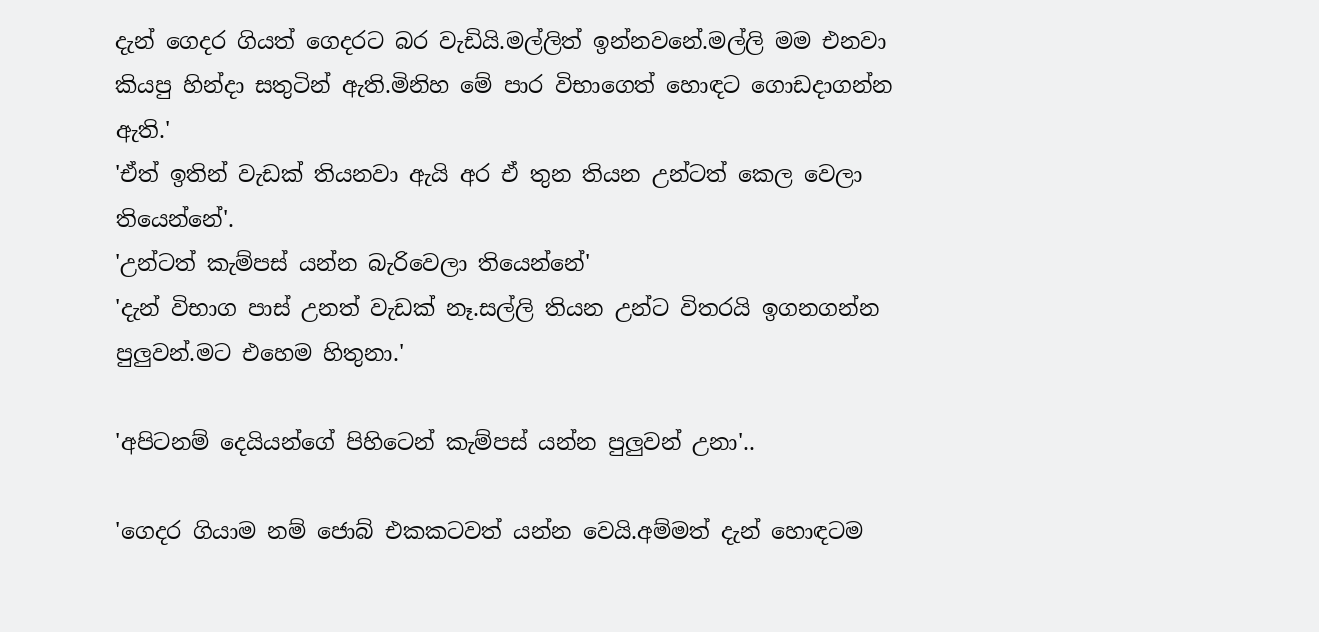දැන් ගෙදර ගියත් ගෙදරට බර වැඩියි.මල්ලිත් ඉන්නවනේ.මල්ලි මම එනවා කියපු හින්දා සතුටින් ඇති.මිනිහ මේ පාර විභාගෙත් හොඳට ගොඩදාගන්න ඇති.'
'ඒත් ඉතින් වැඩක් තියනවා ඇයි අර ඒ තුන තියන උන්ටත් කෙල වෙලා තියෙන්නේ'.
'උන්ටත් කැම්පස් යන්න බැරිවෙලා තියෙන්නේ'
'දැන් විභාග පාස් උනත් වැඩක් නෑ.සල්ලි තියන උන්ට විතරයි ඉගනගන්න පුලුවන්.මට එහෙම හිතුනා.'

'අපිටනම් දෙයියන්ගේ පිහිටෙන් කැම්පස් යන්න පුලුවන් උනා'..

'ගෙදර ගියාම නම් ජොබ් එකකටවත් යන්න වෙයි.අම්මත් දැන් හොඳටම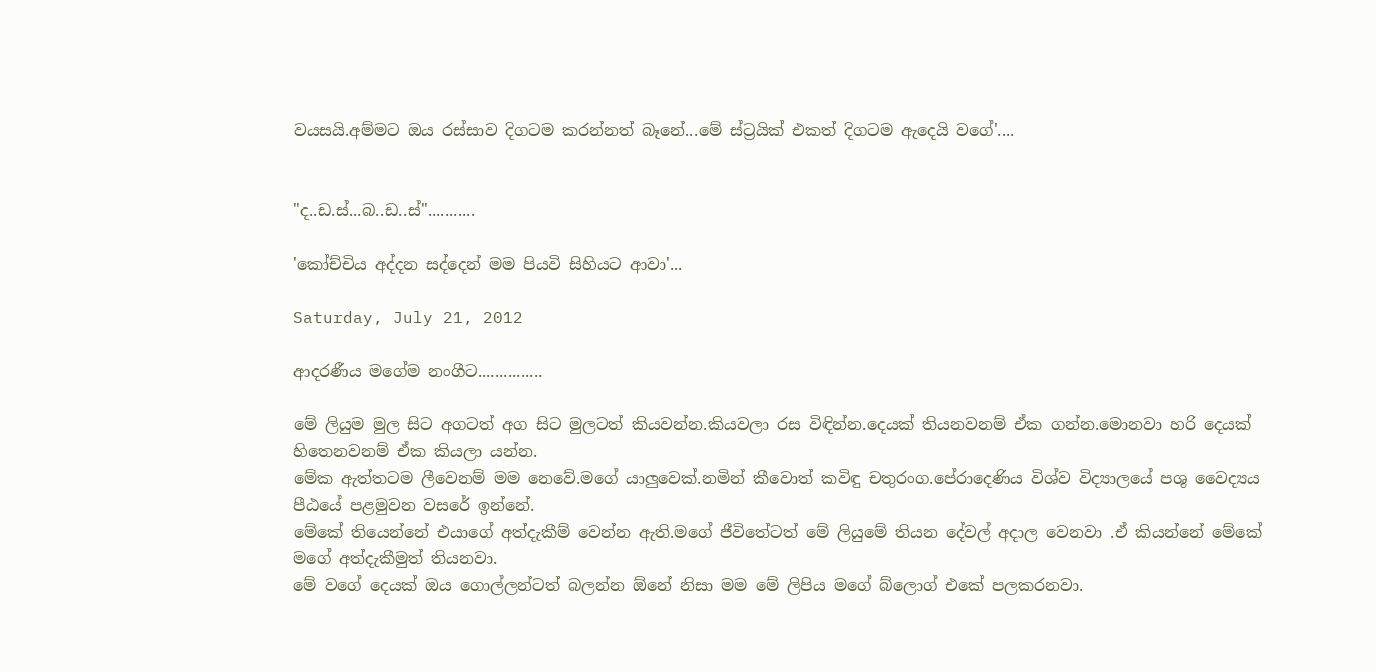වයසයි.අම්මට ඔය රස්සාව දිගටම කරන්නත් බෑනේ...මේ ස්ට්‍රයික් එකත් දිගටම ඇදෙයි වගේ'....


"ද..ඩ.ස්...බ..ඩ..ස්"...........

'කෝච්චිය අද්දන සද්දෙන් මම පියවි සිහියට ආවා'...

Saturday, July 21, 2012

ආදරණීය මගේම නංගීට...............

මේ ලියුම මුල සිට අගටත් අග සිට මුලටත් කියවන්න.කියවලා රස විඳින්න.දෙයක් තියනවනම් ඒක ගන්න.මොනවා හරි දෙයක් හිතෙනවනම් ඒක කියලා යන්න.
මේක ඇත්තටම ලීවෙනම් මම නෙවේ.මගේ යාලුවෙක්.නමින් කීවොත් කවිඳු චතුරංග.පේරාදෙණිය විශ්ව විද්‍යාලයේ පශු වෛද්‍යය පීඨයේ පළමුවන වසරේ ඉන්නේ.
මේකේ තියෙන්නේ එයාගේ අත්දැකීම් වෙන්න ඇති.මගේ ජීවිතේටත් මේ ලියුමේ තියන දේවල් අදාල වෙනවා .ඒ කියන්නේ මේකේ මගේ අත්දැකීමුත් තියනවා.
මේ වගේ දෙයක් ඔය ගොල්ලන්ටත් බලන්න ඕනේ නිසා මම මේ ලිපිය මගේ බ්ලොග් එකේ පලකරනවා.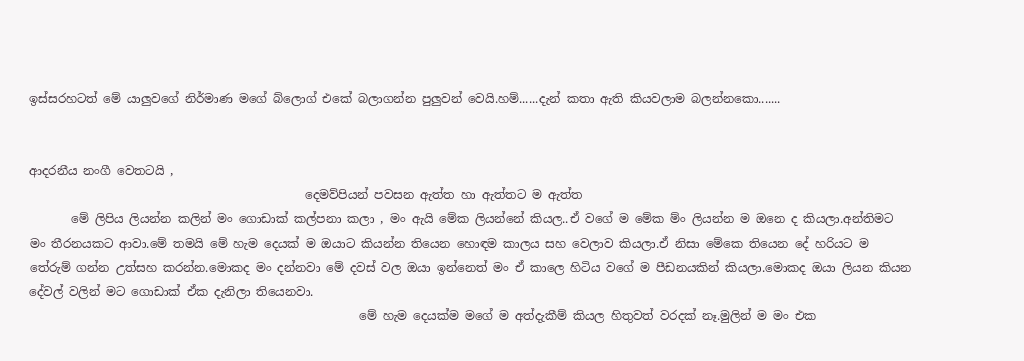ඉස්සරහටත් මේ යාලුවගේ නිර්මාණ මගේ බ්ලොග් එකේ බලාගන්න පුලුවන් වෙයි.හම්......දැන් කතා ඇති කියවලාම බලන්නකො.......


ආදරනීය නංගී වෙතටයි ,
                                              දෙමව්පියන් පවසන ඇත්ත හා ඇත්තට ම ඇත්ත
       මේ ලිපිය ලියන්න කලින් මං ගොඩාක් කල්පනා කලා , මං ඇයි මේක ලියන්නේ කියල..ඒ වගේ ම මේක ම්ං ලියන්න ම ඔනෙ ද කියලා.අන්තිමට මං තීරනයකට ආවා.මේ තමයි මේ හැම දෙයක් ම ඔයාට කියන්න තියෙන හොඳම කාලය සහ වෙලාව කියලා.ඒ නිසා මේකෙ තියෙන දේ හරියට ම තේරුම් ගන්න උත්සහ කරන්න.මොකද මං දන්නවා මේ දවස් වල ඔයා ඉන්නෙත් මං ඒ කාලෙ හිටිය වගේ ම පීඩනයකින් කියලා.මොකද ඔයා ලියන කියන දේවල් වලින් මට ගොඩාක් ඒක දැනිලා තියෙනවා.
                                                       මේ හැම දෙයක්ම මගේ ම අත්දැකීම් කියල හිතුවත් වරදක් නෑ.මුලින් ම මං එක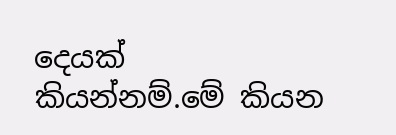දෙයක් කියන්නම්.මේ කියන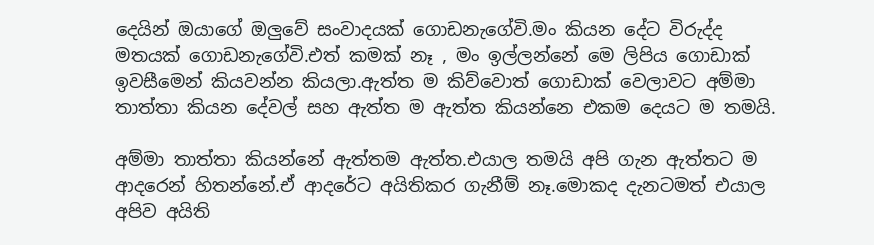දෙයින් ඔයාගේ ඔලුවේ සංවාදයක් ගොඩනැගේවි.මං කියන දේට විරුද්ද මතයක් ගොඩනැගේවි.එත් කමක් නෑ , මං ඉල්ලන්නේ මෙ ලිපිය ගොඩාක් ඉවසීමෙන් කියවන්න කියලා.ඇත්ත ම කිව්වොත් ගොඩාක් වෙලාවට අම්මා තාත්තා කියන දේවල් සහ ඇත්ත ම ඇත්ත කියන්නෙ එකම දෙයට ම තමයි.

අම්මා තාත්තා කියන්නේ ඇත්තම ඇත්ත.එයාල තමයි අපි ගැන ඇත්තට ම ආදරෙන් හිතන්නේ.ඒ ආදරේට අයිතිකර ගැනීම් නෑ.මොකද දැනටමත් එයාල අපිව අයිති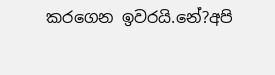කරගෙන ඉවරයි.නේ?අපි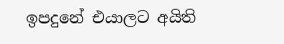ඉපදුනේ එයාලට අයිති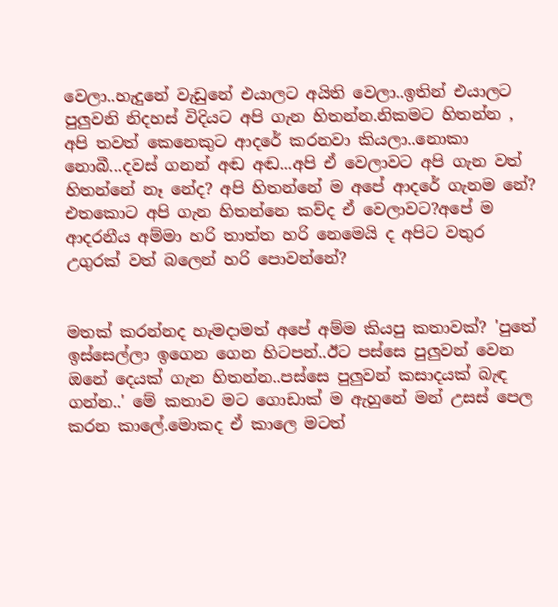වෙලා..හැදුනේ වැඩුනේ එයාලට අයිති වෙලා..ඉතින් එයාලට පුලුවනි නිදහස් විදියට අපි ගැන හිතන්න.නිකමට හිතන්න , අපි තවත් කෙනෙකුට ආදරේ කරනවා කියලා..නොකා නොබී...දවස් ගනන් අඬ අඬ...අපි ඒ වෙලාවට අපි ගැන වත් හිතන්නේ නෑ නේද? අපි හිතන්නේ ම අපේ ආදරේ ගැනම නේ? එතකොට අපි ගැන හිතන්නෙ කව්ද ඒ වෙලාවට?අපේ ම ආදරනීය අම්මා හරි තාත්ත හරි නෙමෙයි ද අපිට වතුර උගුරක් වත් බලෙන් හරි පොවන්නේ?


මතක් කරන්නද හැමදාමත් අපේ අම්ම කියපු කතාවක්? 'පුතේ ඉස්සෙල්ලා ඉගෙන ගෙන හිටපන්..ඊට පස්සෙ පුලුවන් වෙන ඔනේ දෙයක් ගැන හිතන්න..පස්සෙ පුලුවන් කසාදයක් බැඳ ගන්න..' මේ කතාව මට ගොඩාක් ම ඇහුනේ මන් උසස් පෙල කරන කාලේ.මොකද ඒ කාලෙ මටත්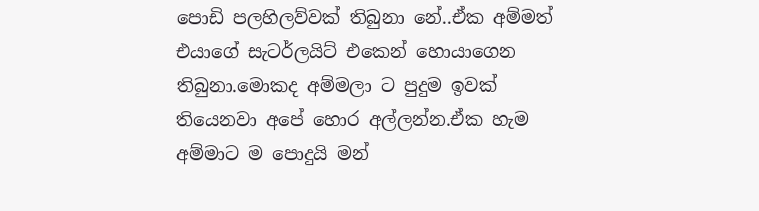පොඩි පලහිලව්වක් තිබුනා නේ..ඒක අම්මත් එයාගේ සැටර්ලයිට් එකෙන් හොයාගෙන තිබුනා.මොකද අම්මලා ට පුදුම ඉවක් තියෙනවා අපේ හොර අල්ලන්න.ඒක හැම අම්මාට ම පොදුයි මන්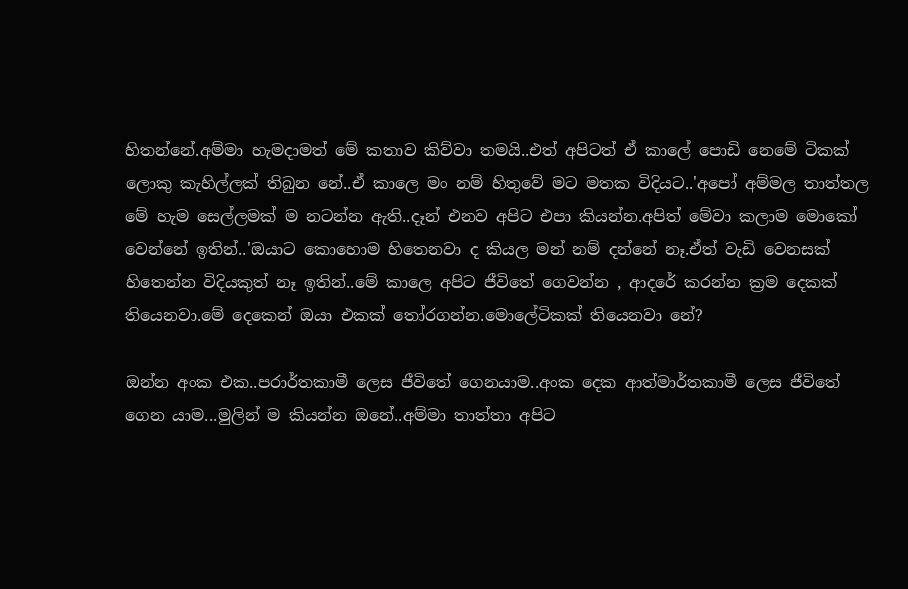හිතන්නේ.අම්මා හැමදාමත් මේ කතාව කිව්වා තමයි..එත් අපිටත් ඒ කාලේ පොඩි නෙමේ ටිකක් ලොකු කැහිල්ලක් තිබුන නේ..ඒ කාලෙ මං නම් හිතුවේ මට මතක විදියට..'අපෝ අම්මල තාත්තල මේ හැම සෙල්ලමක් ම නටන්න ඇති..දෑන් එනව අපිට එපා කියන්න.අපිත් මේවා කලාම මොකෝ වෙන්නේ ඉතින්..'ඔයාට කොහොම හිතෙනවා ද කියල මන් නම් දන්නේ නෑ.ඒත් වැඩි වෙනසක් හිතෙන්න විදියකුත් නෑ ඉතින්..මේ කාලෙ අපිට ජීවිතේ ගෙවන්න , ආදරේ කරන්න ක්‍රම දෙකක් තියෙනවා.මේ දෙකෙන් ඔයා එකක් ‍තෝරගන්න.මොලේටිකක් තියෙනවා නේ?

ඔන්න අංක එක..පරාර්තකාමී ලෙස ජීවිතේ ගෙනයාම..අංක දෙක ආත්මාර්තකාමී ලෙස ජීවිතේ ගෙන යාම...මුලින් ම කියන්න ඔනේ..අම්මා තාත්තා අපිට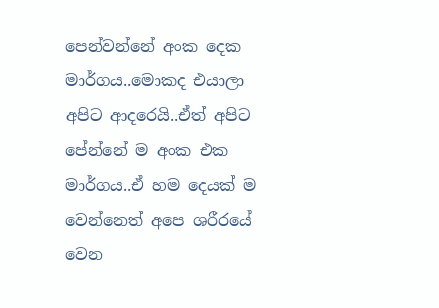පෙන්වන්නේ අංක දෙක මාර්ගය..මොකද එයාලා අපිට ආදරෙයි..ඒත් අපිට පේන්නේ ම අංක එක මාර්ගය..ඒ හම දෙයක් ම වෙන්නෙත් අපෙ ශරීරයේ වෙන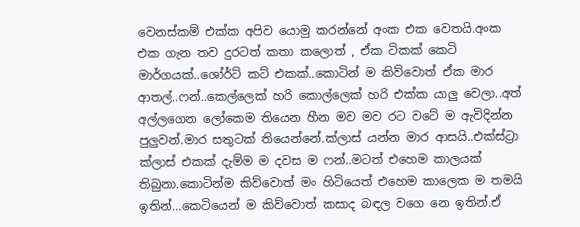වෙනස්කම් එක්ක අපිව යොමු කරන්නේ අංක එක වෙතයි.අංක එක ගැන තව දුරටත් කතා කලොත් , ඒක ටිකක් කෙටි මාර්ගයක්..ශෝර්ට් කට් එකක්..කොටින් ම කිව්වොත් ඒක මාර ආතල්..ෆන්..කෙල්ලෙක් හරි කොල්ලෙක් හරි එක්ක යාලු වෙලා..අත් අල්ලගෙන ලෝකෙම තියෙන හීන මව මව රට වටේ ම ඇවිදින්න පුලුවන්.මාර සතුටක් තියෙන්නේ.ක්ලාස් යන්න මාර ආසයි..එක්ස්ට්‍රා ක්ලාස් එකක් දැම්ම ම දවස ම ෆන්..මටත් එහෙම කාලයක් තිබුනා.කොටින්ම කිව්වොත් මං හිටියෙත් එහෙම කාලෙක ම තමයි ඉතින්...කෙටියෙන් ම කිව්වොත් කසාද බඳල වගෙ නෙ ඉතින්.ඒ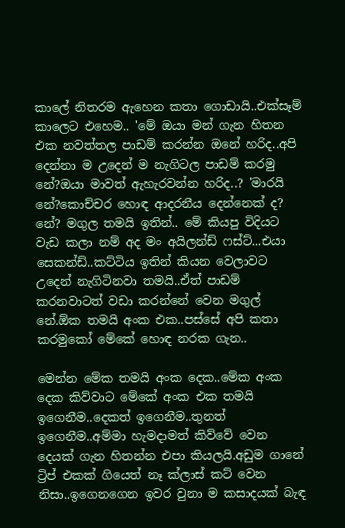කාලේ නිතරම ඇහෙන කතා ගොඩායි..එක්සෑම් කාලෙට එහෙම.. 'මේ ඔයා මන් ගැන හිතන එක නවත්තල පාඩම් කරන්න ඔනේ හරිද..අපි දෙන්නා ම උදෙන් ම නැගිටල පාඩම් කරමු නේ?ඔයා මාවත් ඇහැරවන්න හරිද..? 'මාරයි නේ?කොච්චර හොඳ ආදරනීය දෙන්නෙක් ද? නේ? මගුල තමයි ඉතින්.. මේ කියපු විදියට වැඩ කලා නම් අද මං අයිලන්ඩ් ෆස්ට්...එයා සෙකන්ඩ්..කට්ටිය ඉතින් කියන වෙලාවට උදෙන් නැගිටිනවා තමයි..ඒත් පාඩම් කරනවාටත් වඩා කරන්නේ වෙන මගුල් නේ.ඕක තමයි අංක එක..පස්සේ අපි කතා කරමුකෝ මේකේ හොඳ නරක ගැන..

මෙන්න මේක තමයි අංක දෙක..මේක අංක දෙක කිව්වාට මේකේ අංක එක තමයි ඉගෙනීම..දෙකත් ඉගෙනීම..තුනත් ඉගෙනීම..අම්මා හැමදාමත් කිව්වේ වෙන දෙයක් ගැන හිතන්න එපා කියලයි.අඩුම ගානේ ට්‍රිප් එකක් ගියෙත් නෑ ක්ලාස් කට් වෙන නිසා..ඉගෙනගෙන ඉවර වුනා ම කසාදයක් බැඳ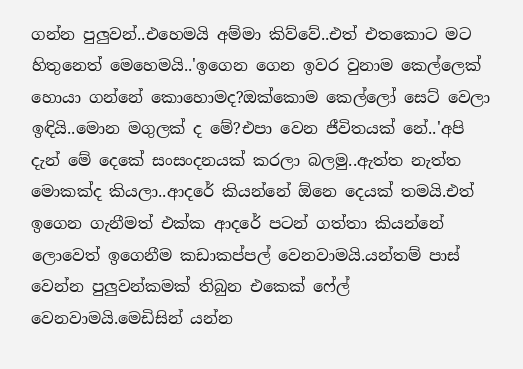ගන්න පුලුවන්..එහෙමයි අම්මා කිව්වේ..එත් එතකොට මට හිතුනෙත් මෙහෙමයි..'ඉගෙන ගෙන ඉවර වුනාම කෙල්ලෙක් හොයා ගන්නේ කොහොමද?ඔක්කොම කෙල්ලෝ සෙට් වෙලා ඉඳියි..මොන මගුලක් ද මේ?එපා වෙන ජීවිතයක් නේ..'අපි දැන් මේ දෙකේ සංසංදනයක් කරලා බලමු..ඇත්ත නැත්ත මොකක්ද කියලා..ආදරේ කියන්නේ ඕනෙ දෙයක් තමයි.එත් ඉගෙන ගැනීමත් එක්ක ආදරේ පටන් ගත්තා කියන්නේ ලොවෙත් ඉගෙනීම කඩාකප්පල් වෙනවාමයි.යන්තම් පාස් වෙන්න පුලුවන්කමක් තිබුන එකෙක් ෆේල් වෙනවාමයි.මෙඩිසින් යන්න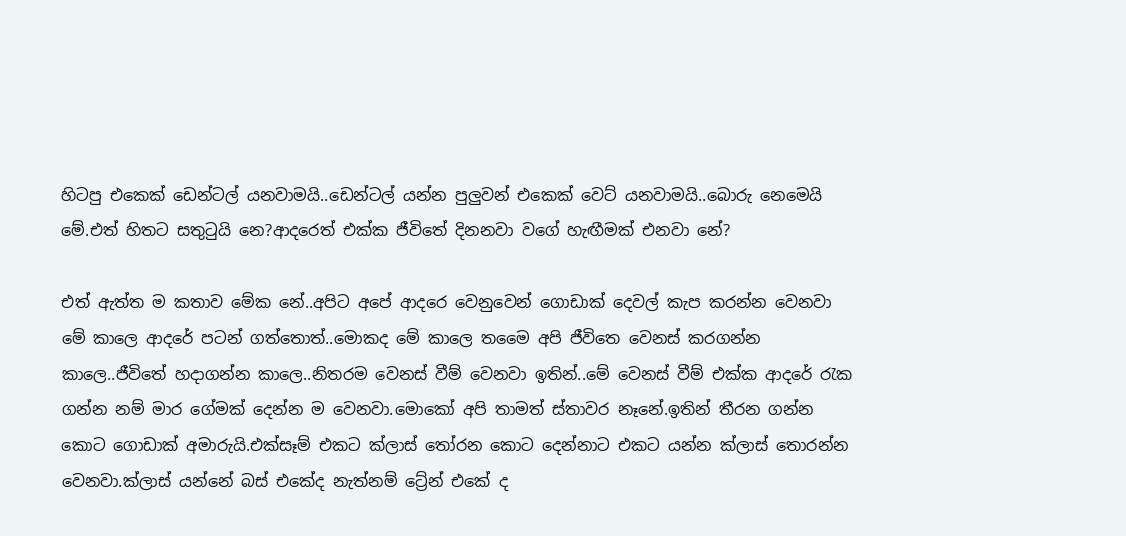හිටපු එකෙක් ඩෙන්ටල් යනවාමයි..ඩෙන්ටල් යන්න පුලුවන් එකෙක් වෙට් යනවාමයි..බොරු නෙමෙයි මේ.එත් හිතට සතු‍ටුයි නෙ?ආදරෙත් එක්ක ජීවිතේ දිනනවා වගේ හැඟීමක් එනවා නේ?

එත් ඇත්ත ම කතාව මේක නේ..අපිට අපේ ආදරෙ වෙනුවෙන් ගොඩාක් දෙවල් කැප කරන්න වෙනවා මේ කාලෙ ආදරේ පටන් ගත්තොත්..මොකද මේ කාලෙ තමෛ අපි ජීවිතෙ වෙනස් කරගන්න කාලෙ..ජීවිතේ හදාගන්න කාලෙ..නිතරම වෙනස් වීම් වෙනවා ඉතින්..මේ වෙනස් වීම් එක්ක ආදරේ ‍රැක ගන්න නම් මාර ගේමක් දෙන්න ම වෙනවා.මොකෝ අපි තාමත් ස්තාවර නෑනේ.ඉතින් තීරන ගන්න කොට ගොඩාක් අමාරුයි.එක්සෑම් එකට ක්ලාස් ‍තෝරන කොට දෙන්නාට එකට යන්න ක්ලාස් තොරන්න වෙනවා.ක්ලාස් යන්නේ බස් එකේද නැත්නම් ට්‍රේන් එකේ ද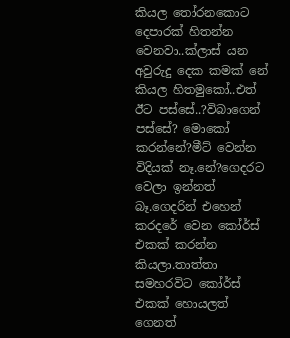කියල ‍තෝරනකොට දෙපාරක් හිතන්න වෙනවා..ක්ලාස් යන අවුරුදු දෙක කමක් නේ කියල හිතමුකෝ..එත් ඊට පස්සේ..?විබාගෙන් පස්සේ? මොකෝ කරන්නේ?මීට් වෙන්න විදියක් නෑ.නේ?ගෙදරට වෙලා ඉන්නත් බෑ.ගෙදරින් එහෙන් කරදරේ වෙන කෝර්ස් එකක් කරන්න කියලා.තාත්තා සමහරවිට කෝර්ස් එකක් හොයලත් ගෙනත්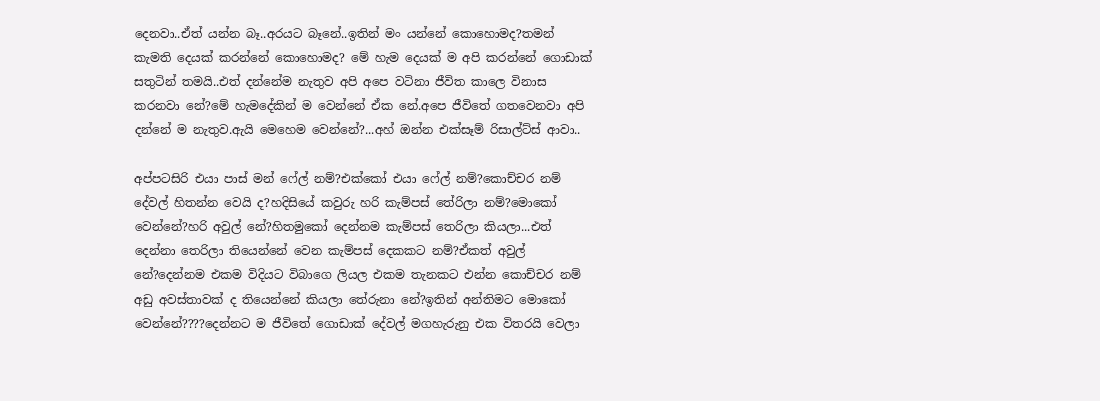දෙනවා..ඒත් යන්න බෑ..අරයට බෑනේ..ඉතින් මං යන්නේ කොහොමද?තමන් කැමති දෙයක් කරන්නේ කොහොමද? මේ හැම දෙයක් ම අපි කරන්නේ ගොඩාක් සතුටින් තමයි..එත් දන්නේම නැතුව අපි අපෙ වටිනා ජීවිත කාලෙ විනාස කරනවා නේ?මේ හැමදේකින් ම වෙන්නේ ඒක නේ.අපෙ ජීවිතේ ගතවෙනවා අපි දන්නේ ම නැතුව.ඇයි මෙහෙම වෙන්නේ?...අහ් ඔන්න එක්සෑම් රිසාල්ට්ස් ආවා..

අප්පටසිරි එයා පාස් මන් ෆේල් නම්?එක්කෝ එයා ෆේල් නම්?කොච්චර නම් දේවල් හිතන්න වෙයි ද?හදිසියේ කවුරු හරි කැම්පස් තේරිලා නම්?මොකෝ වෙන්නේ?හරි අවුල් නේ?හිතමුකෝ දෙන්නම කැම්පස් තෙරිලා කියලා...එත් දෙන්නා තෙරිලා තියෙන්නේ වෙන කැම්පස් දෙකකට නම්?ඒකත් අවුල් නේ?දෙන්නම එකම විදියට විබාගෙ ලියල එකම තැනකට එන්න කොච්චර නම් අඩු අවස්තාවක් ද තියෙන්නේ කියලා තේරුනා නේ?ඉතින් අන්තිමට මොකෝ වෙන්නේ????දෙන්නට ම ජීවිතේ ගොඩාක් දේවල් මගහැරුනු එක විතරයි වෙලා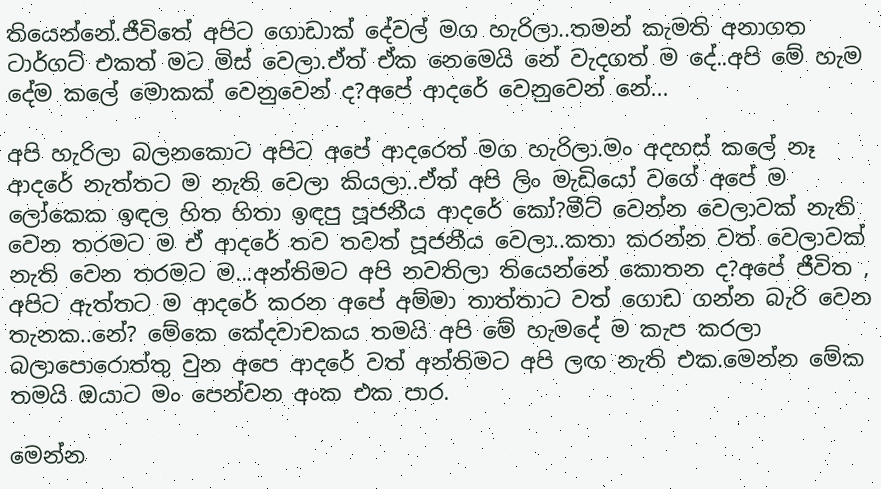තියෙන්නේ.ජීවිතේ අපිට ගොඩාක් දේවල් මග හැරිලා..තමන් කැමති අනාගත ටාර්ගට් එකත් මට මිස් වෙලා.ඒත් ඒක නෙමෙයි නේ වැදගත් ම දේ..අපි මේ හැම දේම කලේ මොකක් වෙනුවෙන් ද?අපේ ආදරේ වෙනුවෙන් නේ...

අපි හැරිලා බලනකොට අපිට අපේ ආදරෙත් මග හැරිලා.මං අදහස් කලේ නෑ ආදරේ නැත්තට ම නැති වෙලා කියලා..ඒත් අපි ලිං මැඩියෝ වගේ අපේ ම ලෝකෙක ඉඳල හිත හිතා ඉඳපු පූජනීය ආදරේ කෝ?මීට් වෙන්න වෙලාවක් නැති වෙන තරමට ම ඒ ආදරේ තව තවත් පූජනීය වෙලා..කතා කරන්න වත් වෙලාවක් නැති වෙන තරමට ම...අන්තිමට අපි නවතිලා තියෙන්නේ කොතන ද?අපේ ජීවිත , අපිට ඇත්තට ම ආදරේ කරන අපේ අම්මා තාත්තාට වත් ගොඩ ගන්න බැරි වෙන තැනක..නේ? මේකෙ කේදවාචකය තමයි අපි මේ හැමදේ ම කැප කරලා බලාපොරොත්තු වුන අපෙ ආදරේ වත් අන්තිමට අපි ලඟ නැති එක.මෙන්න මේක තමයි ඔයාට මං පෙන්වන අංක එක පාර.

මෙන්න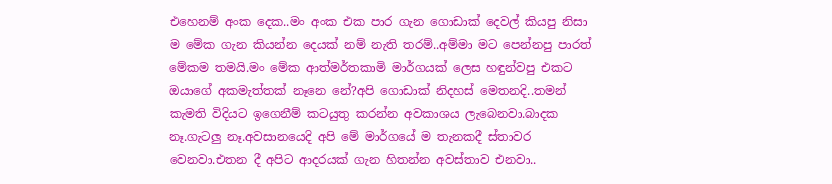එහෙනම් අංක දෙක..මං අංක එක පාර ගැන ගොඩාක් දෙවල් කියපු නිසා ම මේක ගැන කියන්න දෙයක් නම් නැති තරම්..අම්මා මට පෙන්නපු පාරත් මේකම තමයි.මං මේක ආත්මර්තකාමි මාර්ගයක් ලෙස හඳුන්වපු එකට ඔයාගේ අකමැත්තක් නෑනෙ නේ?අපි ගොඩාක් නිදහස් මෙතනදි..තමන් කැමති විදියට ඉගෙනීම් කටයුතු කරන්න අවකාශය ලැබෙනවා.බාදක නෑ.ගැටලු නෑ.අවසානයෙදි අපි මේ මාර්ගයේ ම තැනකදී ස්තාවර වෙනවා.එතන දී අපිට ආදරයක් ගැන හිතන්න අවස්තාව එනවා..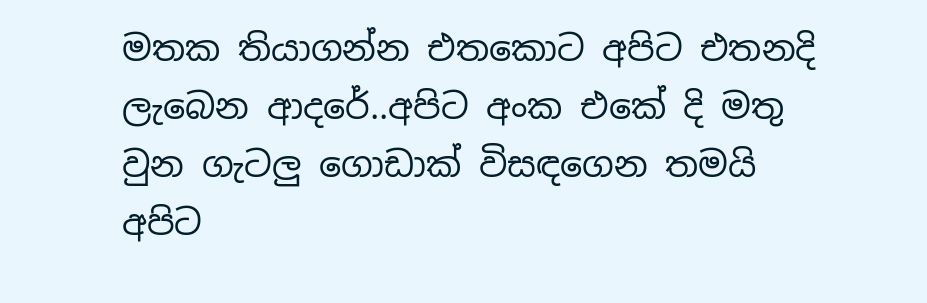මතක තියාගන්න එතකොට අපිට එතනදි ලැබෙන ආදරේ..අපිට අංක එකේ දි මතු වුන ගැටලු ගොඩාක් විසඳගෙන තමයි අපිට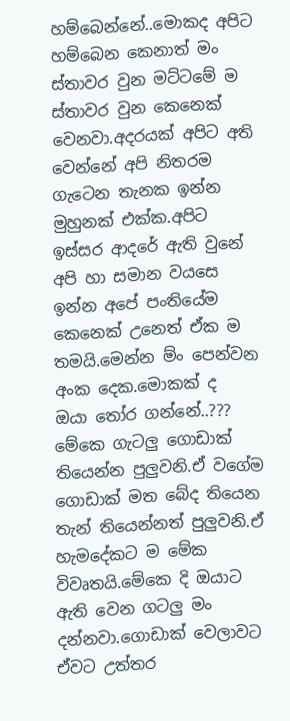හම්බෙන්නේ..මොකද අපිට හම්බෙන කෙනාත් මං ස්තාවර වුන මට්ටමේ ම ස්තාවර වුන කෙනෙක් වෙනවා.අදරයක් අපිට අති වෙන්නේ අපි නිතරම ගැටෙන තැනක ඉන්න මුහුනක් එක්ක.අපිට ඉස්සර ආදරේ ඇති වුනේ අපි හා සමාන වයසෙ ඉන්න අපේ පංතියේම කෙනෙක් උනෙත් ඒක ම තමයි.මෙන්න ම්ං පෙන්වන අංක දෙක.මොකක් ද ඔයා ‍තෝර ගන්නේ..??? මේකෙ ගැටලු ගොඩාක් තියෙන්න පුලුවනි.ඒ වගේම ගොඩාක් මත බේද තියෙන තැන් තියෙන්නත් පුලුවනි.ඒ හැමදේකට ම මේක විවෘතයි.මේකෙ දි ඔයාට ඇති වෙන ගටලු මං දන්නවා.ගොඩාක් වෙලාවට ඒවට උත්තර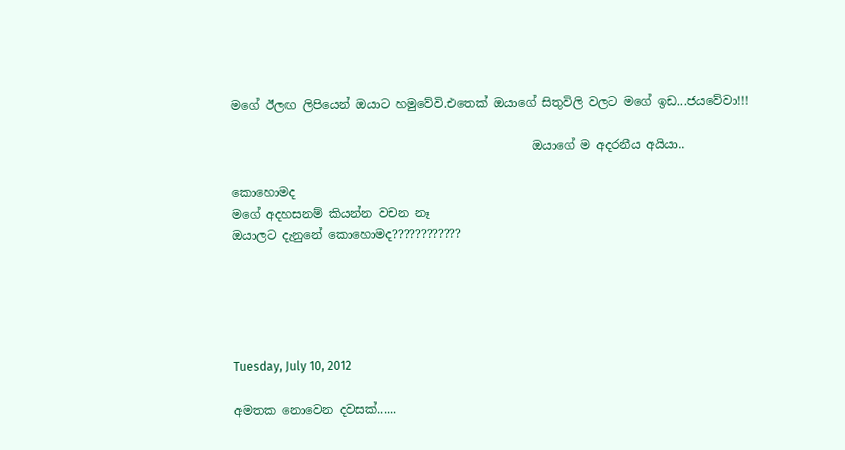මගේ ඊලඟ ලිපියෙන් ඔයාට හමුවේවි.එතෙක් ඔයාගේ සිතුවිලි වලට මගේ ඉඩ...ජයවේවා!!!

                                                  ඔයාගේ ම අදරනීය අයියා..

කොහොමද
මගේ අදහසනම් කියන්න වචන නෑ
ඔයාලට දැනුනේ කොහොමද????????????





Tuesday, July 10, 2012

අමතක නොවෙන දවසක්......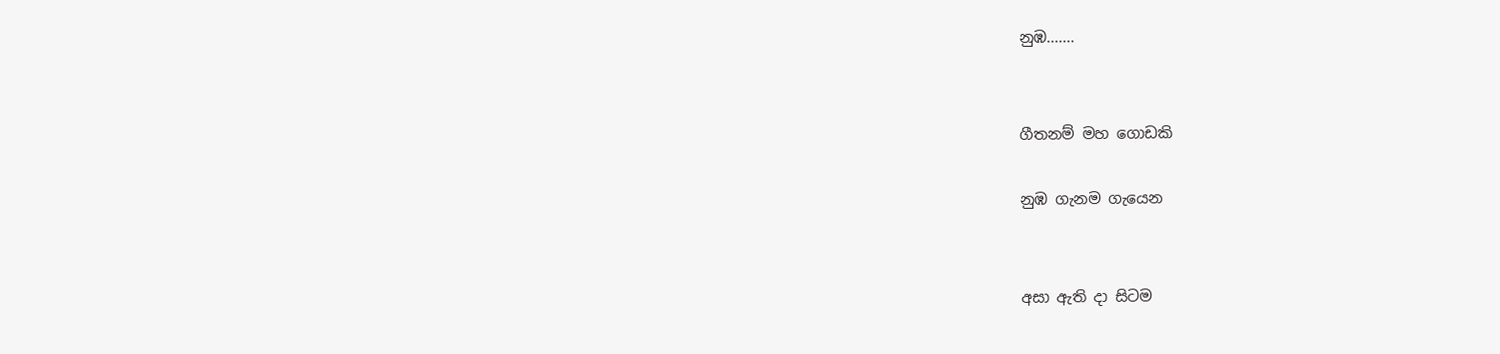නුඹ.......


ගීතනම් මහ ගොඩකි

නුඹ ගැනම ගැයෙන


අසා ඇති දා සිටම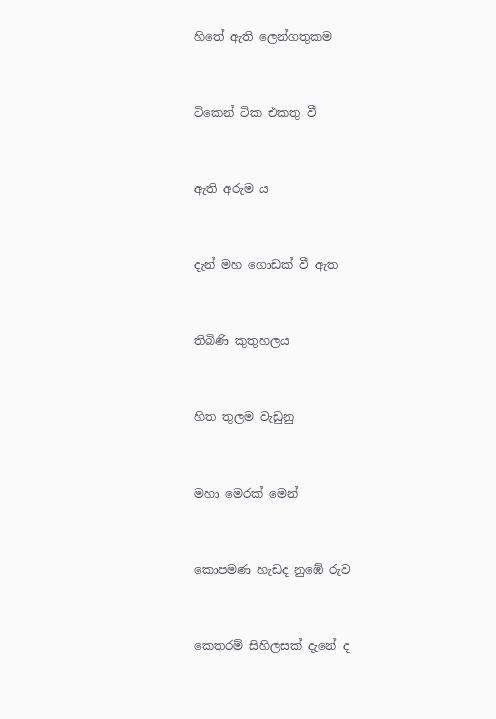හිතේ ඇති ලෙන්ගතුකම


ටිකෙන් ටික එකතු වී


ඇති අරුම ය


දැන් මහ ගොඩක් වී ඇත


තිබිණි කුතුහලය


හිත තුලම වැඩුනු


මහා මෙරක් මෙන්


කොපමණ හැඩද නුඹේ රුව


කෙතරම් සිහිලසක් දැනේ ද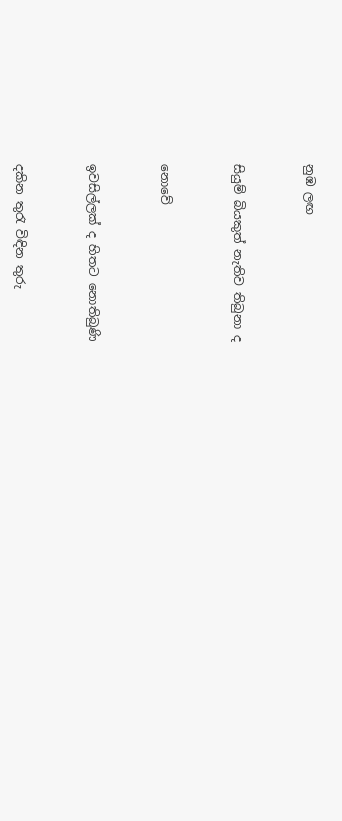නුඹ ලඟ


සියුම් බියකුත් නැතිව තිබුනා ද


නොවේ


ඉවසිල්ලක් ද හිතට නොතිබුණි


දකින තුරැ විඳින තුරු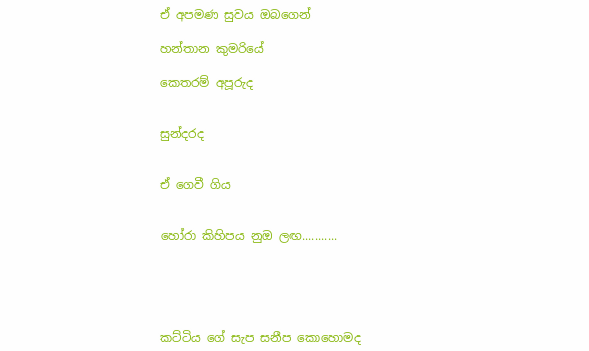ඒ අපමණ සුවය ඔබගෙන්

හන්තාන කුමරියේ

කෙතරම් අපූරුද


සුන්දරද


ඒ ගෙවී ගිය


හෝරා කිහිපය නුඔ ලඟ...........





කට්ටිය ගේ සැප සනීප කොහොමද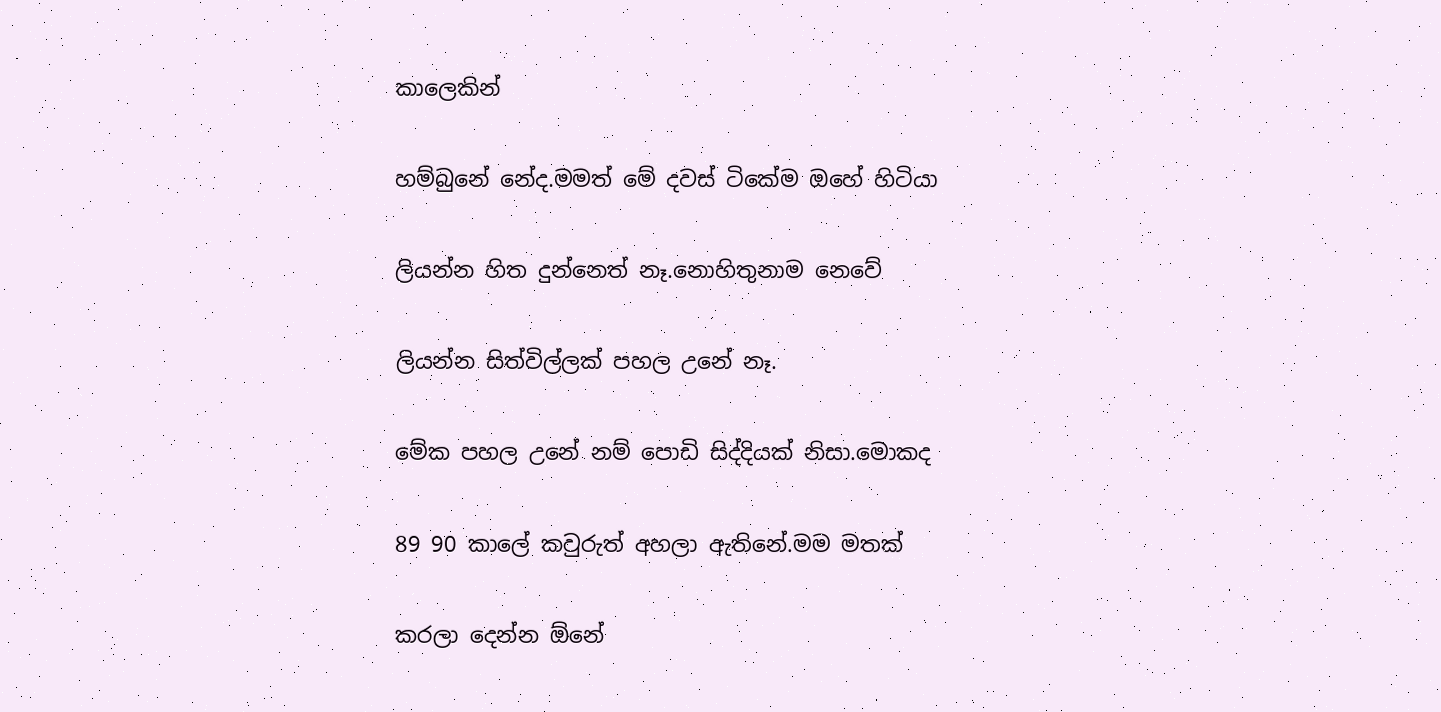කාලෙකින්

හම්බුනේ නේද.මමත් මේ දවස් ටිකේම ඔහේ හිටියා

ලියන්න හිත දුන්නෙත් නෑ.නොහිතුනාම නෙවේ

ලියන්න සිත්විල්ලක් පහල උනේ නෑ.

මේක පහල උනේ නම් පොඩි සිද්දියක් නිසා.මොකද

89 90 කාලේ කවුරුත් අහලා ඇතිනේ.මම මතක්

කරලා දෙන්න ඕනේ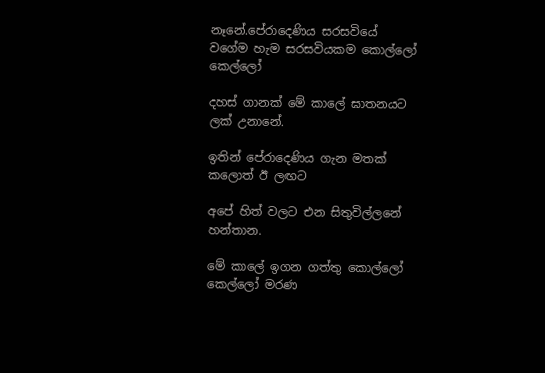නෑනේ.පේරාදෙණිය සරසවියේ
වගේම හැම සරසවියකම කොල්ලෝ කෙල්ලෝ

දහස් ගානක් මේ කාලේ ඝාතනයට ලක් උනානේ.

ඉතින් පේරාදෙණිය ගැන මතක් කලොත් ඊ ලඟට

අපේ හිත් වලට එන සිතුවිල්ලනේ හන්තාන.

මේ කාලේ ඉගන ගත්තු කොල්ලෝ කෙල්ලෝ මරණ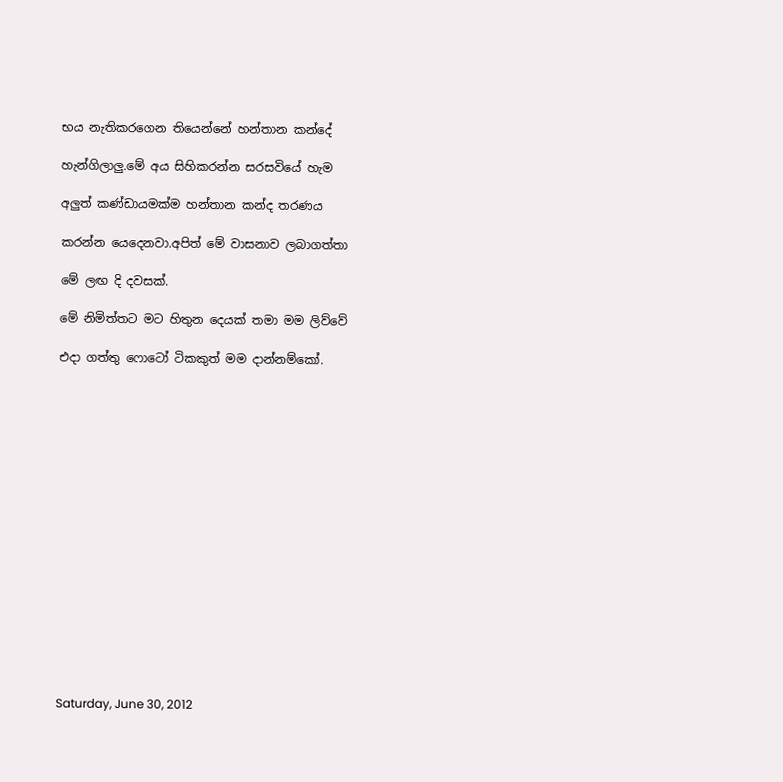භය නැතිකරගෙන තියෙන්නේ හන්තාන කන්දේ

හැන්ගිලාලු.මේ අය සිහිකරන්න සරසවියේ හැම

අලුත් කණ්ඩායමක්ම හන්තාන කන්ද තරණය

කරන්න යෙදෙනවා.අපිත් මේ වාසනාව ලබාගත්තා

මේ ලඟ දි දවසක්.

මේ නිමිත්තට මට හිතුන දෙයක් තමා මම ලිව්වේ

එදා ගත්තු ෆොටෝ ටිකකුත් මම දාන්නම්කෝ.

















Saturday, June 30, 2012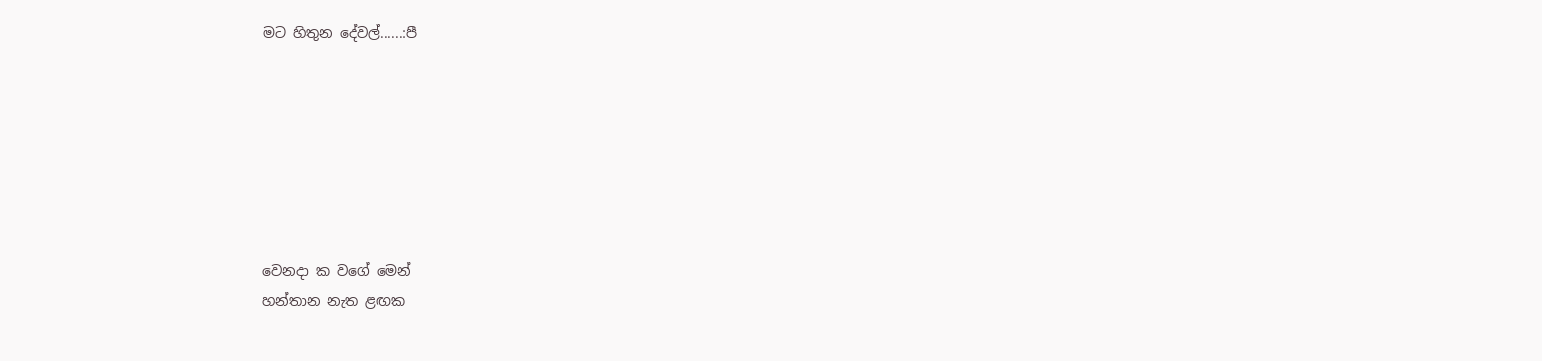මට හිතුන දේවල්......:පී







වෙනදා ක වගේ මෙන්
හන්තාන නැත ළඟක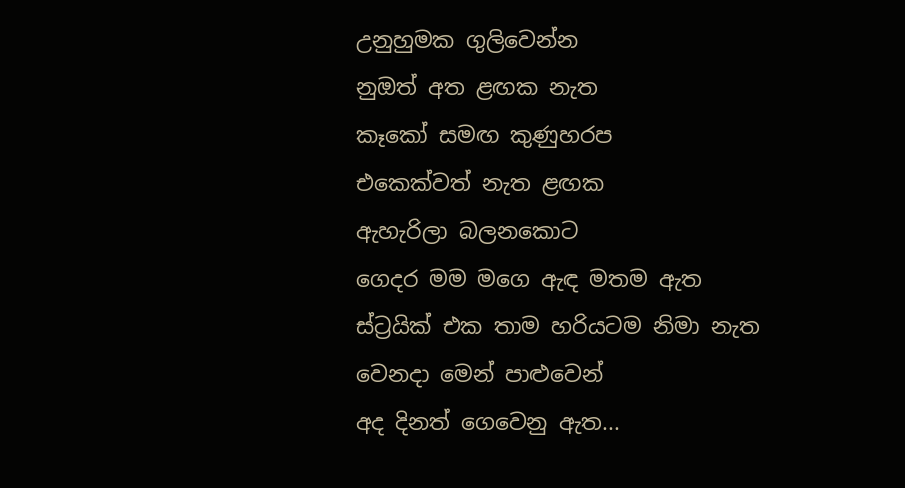උනුහුමක ගුලිවෙන්න
නුඔත් අත ළඟක නැත
කෑකෝ සමඟ කුණුහරප
එකෙක්වත් නැත ළඟක
ඇහැරිලා බලනකොට
ගෙදර මම මගෙ ඇඳ මතම ඇත
ස්ට්‍රයික් එක තාම හරියටම නිමා නැත
වෙනදා මෙන් පාළුවෙන්
අද දිනත් ගෙවෙනු ඇත...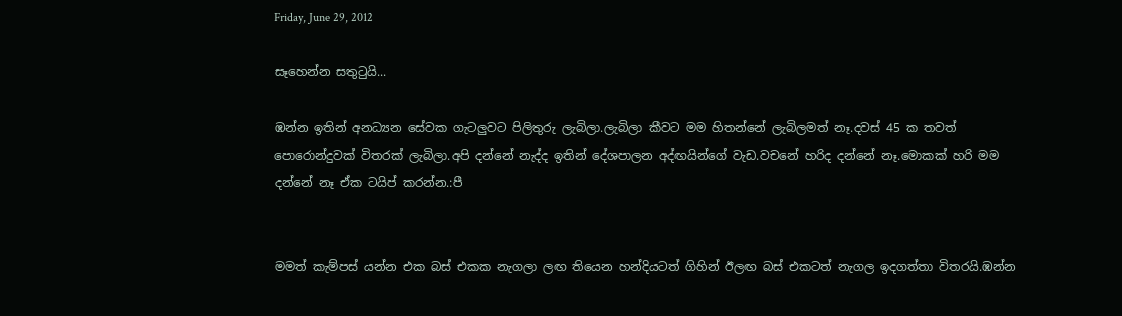Friday, June 29, 2012

සෑහෙන්න සතුටුයි...

ඹන්න ඉතින් අනධ්‍යන සේවක ගැටලුවට පිලිතුරු ලැබිලා.ලැබිලා කීවට මම හිතන්නේ ලැබිලමත් නෑ.දවස් 45 ක තවත් පොරොන්දුවක් විතරක් ලැබිලා.අපි දන්නේ නැද්ද ඉතින් දේශපාලන අද්ඟයින්ගේ වැඩ.වචනේ හරිද දන්නේ නෑ.මොකක් හරි මම දන්නේ නෑ ඒක ටයිප් කරන්න.:පී


මමත් කැම්පස් යන්න එක බස් එකක නැගලා ලඟ තියෙන හන්දියටත් ගිහින් ඊලඟ බස් එකටත් නැගල ඉදගත්තා විතරයි.ඹන්න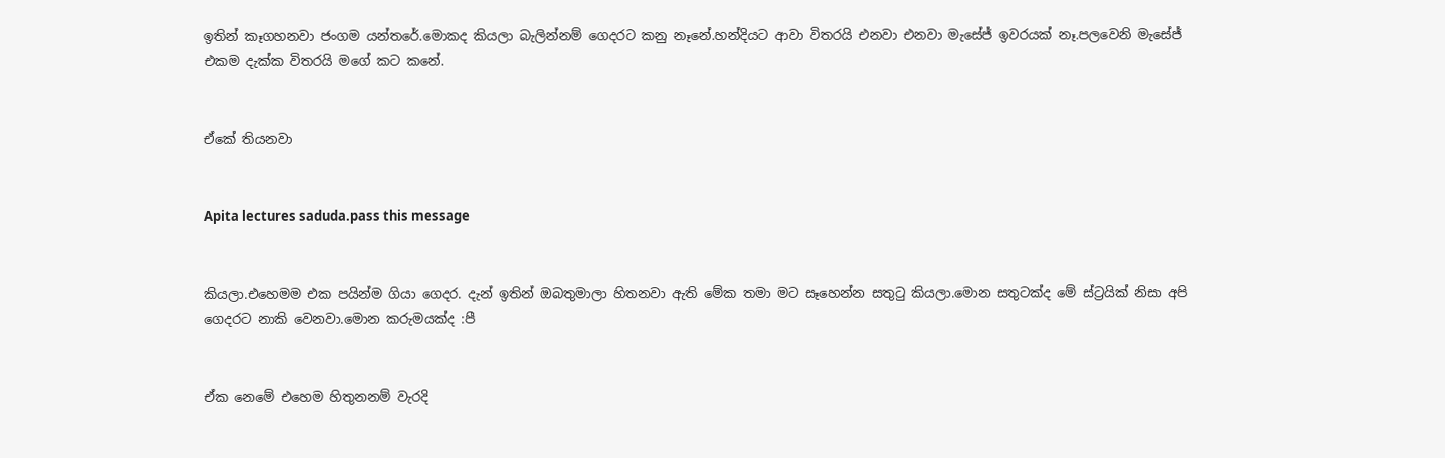ඉතින් කෑගහනවා ජංගම යන්තරේ.මොකද කියලා බැලින්නම් ගෙදරට කනු නෑනේ.හන්දියට ආවා විතරයි එනවා එනවා මැසේජ් ඉවරයක් නෑ.පලවෙනි මැසේජ් එකම දැක්ක විතරයි මගේ කට කනේ.


ඒකේ තියනවා


Apita lectures saduda.pass this message


කියලා.එහෙමම එක පයින්ම ගියා ගෙදර. දැන් ඉතින් ඔබතුමාලා හිතනවා ඇති මේක තමා මට සෑහෙන්න සතුටු කියලා.මොන සතුටක්ද මේ ස්ට්‍රයික් නිසා අපි ගෙදරට නාකි වෙනවා.මොන කරුමයක්ද :පී


ඒක නෙමේ එහෙම හිතුනනම් වැරදි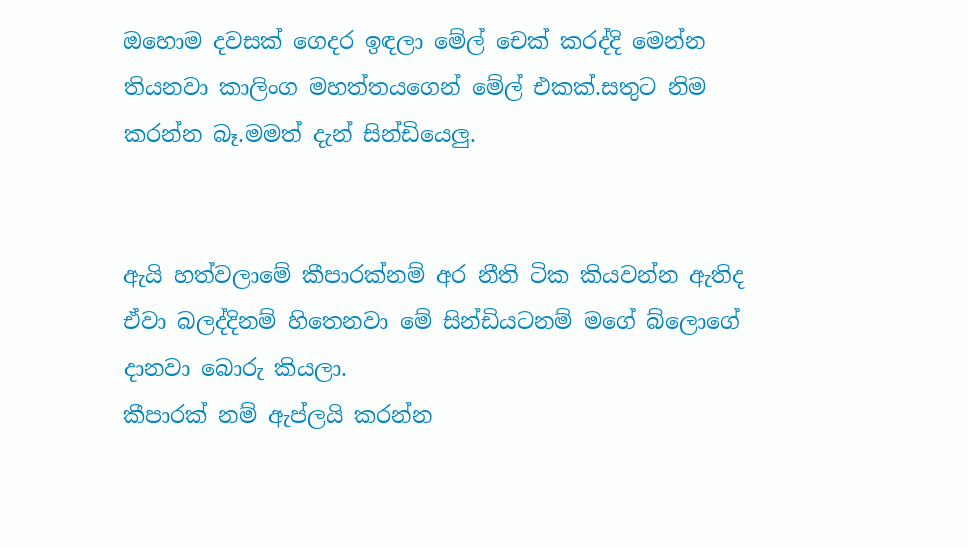ඔහොම දවසක් ගෙදර ඉඳලා මේල් චෙක් කරද්දි මෙන්න තියනවා කාලිංග මහත්තයගෙන් මේල් එකක්.සතුට නිම කරන්න බෑ.මමත් දැන් සින්ඩියෙලු.


ඇයි හත්වලාමේ කීපාරක්නම් අර නීති ටික කියවන්න ඇතිද ඒවා බලද්දිනම් හිතෙනවා මේ සින්ඩියටනම් මගේ බ්ලොගේ දානවා බොරු කියලා.
කීපාරක් නම් ඇප්ලයි කරන්න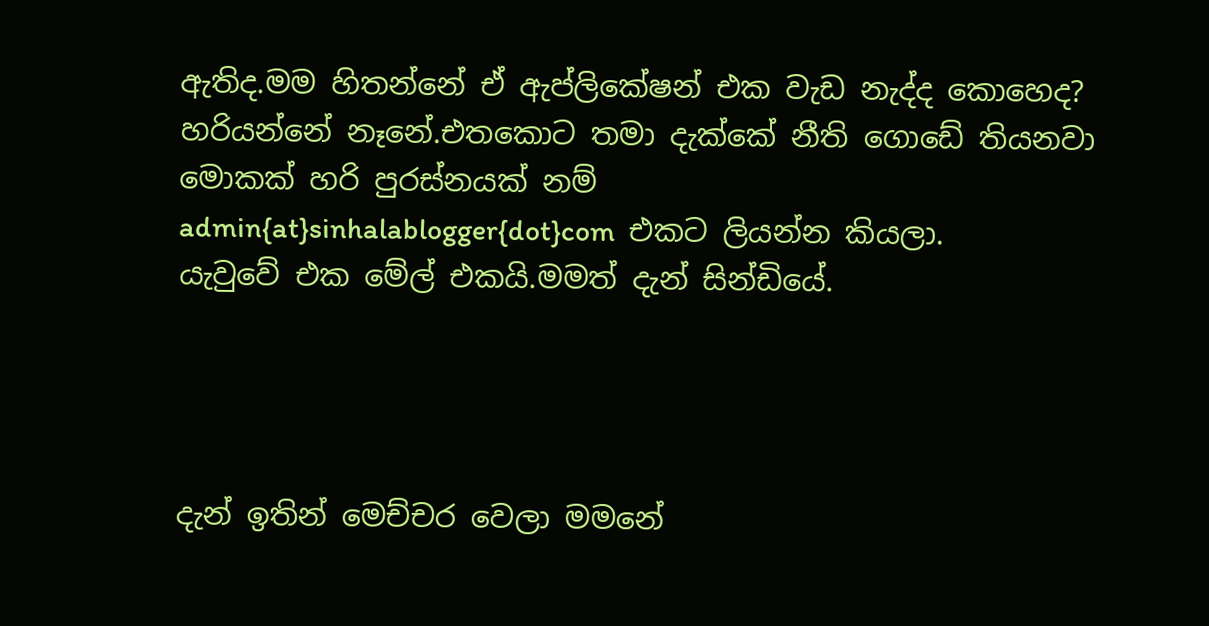ඇතිද.මම හිතන්නේ ඒ ඇප්ලිකේෂන් එක වැඩ නැද්ද කොහෙද?
හරියන්නේ නෑනේ.එතකොට තමා දැක්කේ නීති ගොඩේ තියනවා මොකක් හරි පුරස්නයක් නම්
admin{at}sinhalablogger{dot}com  එකට ලියන්න කියලා.
යැවුවේ එක මේල් එකයි.මමත් දැන් සින්ඩියේ.




දැන් ඉතින් මෙච්චර වෙලා මමනේ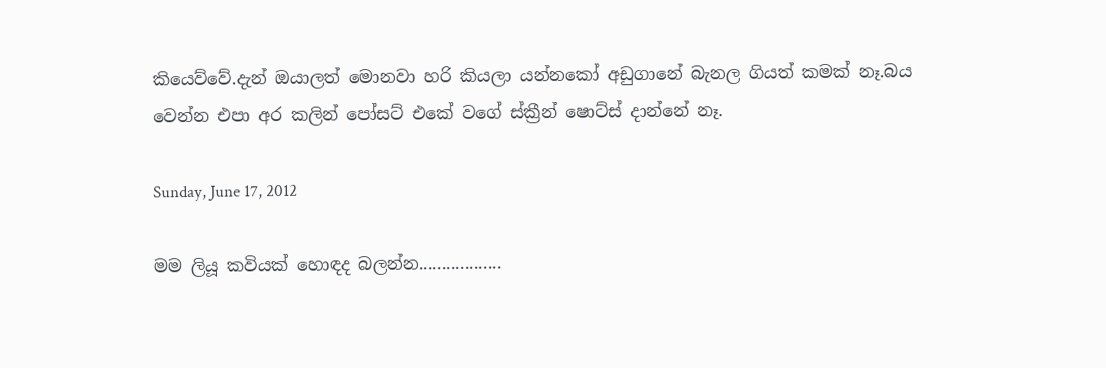කියෙව්වේ.දැන් ඔයාලත් මොනවා හරි කියලා යන්නකෝ අඩුගානේ බැනල ගියත් කමක් නෑ.බය වෙන්න එපා අර කලින් පෝසට් එකේ වගේ ස්ක්‍රීන් ෂොට්ස් දාන්නේ නෑ.

Sunday, June 17, 2012

මම ලියූ කවියක් හොඳද බලන්න..................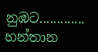නුඹට.............
හන්තාන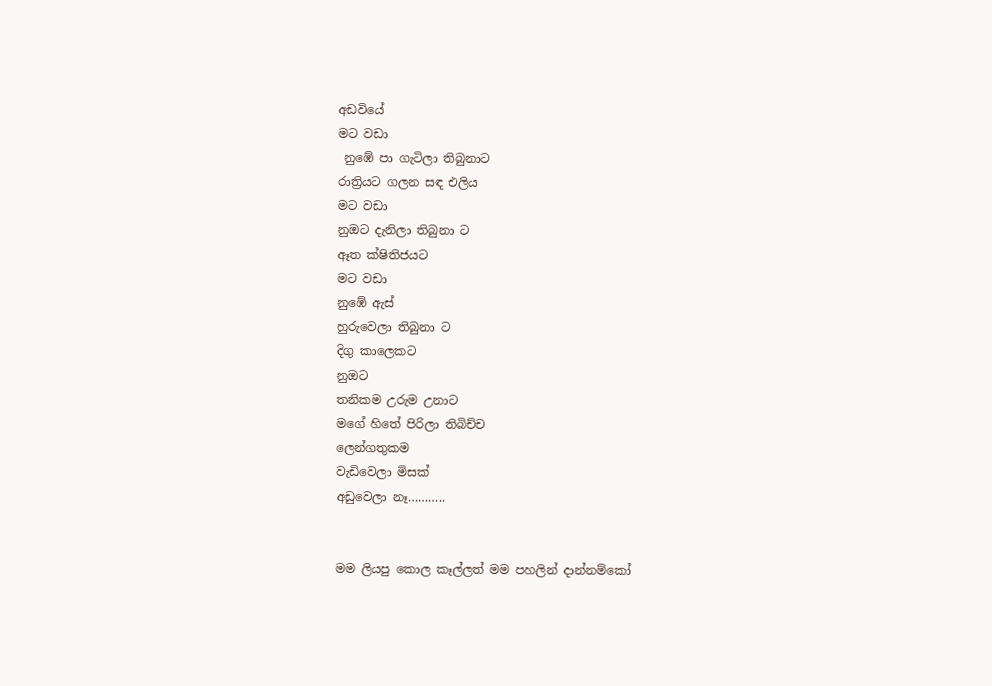අඩවියේ
මට වඩා
 නුඹේ පා ගැටිලා තිබුනාට
රාත්‍රියට ගලන සඳ එලිය
මට වඩා
නුඔට දැනිලා තිබුනා ට
ඈත ක්ෂිතිජයට
මට වඩා
නුඹේ ඇස්
හුරුවෙලා තිබුනා ට
දිගු කාලෙකට
නුඔට
තනිකම උරුම උනාට
මගේ හිතේ පිරිලා තිබිච්ච
ලෙන්ගතුකම
වැඩිවෙලා මිසක්
අඩුවෙලා නෑ………..


මම ලියපු කොල කෑල්ලත් මම පහලින් දාන්නම්කෝ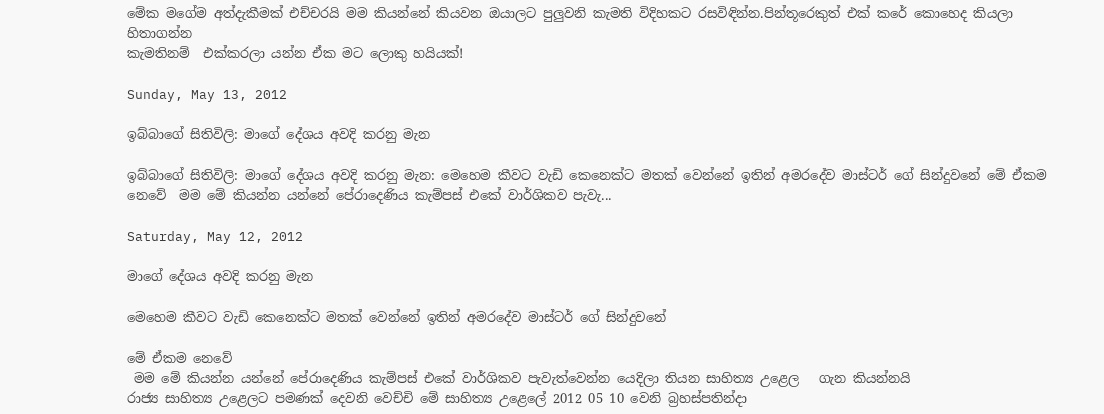මේක මගේම අත්දැකීමක් එච්චරයි මම කියන්නේ කියවන ඔයාලට පුලුවනි කැමති විදිහකට රසවිඳින්න.පින්තූරෙකුත් එක් කරේ කොහෙද කියලා හිතාගන්න
කැමතිනම්  එක්කරලා යන්න ඒක මට ලොකු හයියක්!

Sunday, May 13, 2012

ඉබ්බාගේ සිතිවිලි: මාගේ දේශය අවදි කරනු මැන

ඉබ්බාගේ සිතිවිලි: මාගේ දේශය අවදි කරනු මැන: මෙහෙම කීවට වැඩි කෙනෙක්ට මතක් වෙන්නේ ඉතින් අමරදේව මාස්ටර් ගේ සින්දුවනේ මේ ඒකම නෙවේ  මම මේ කියන්න යන්නේ පේරාදෙණිය කැම්පස් එකේ වාර්ශිකව පැවැ...

Saturday, May 12, 2012

මාගේ දේශය අවදි කරනු මැන

මෙහෙම කීවට වැඩි කෙනෙක්ට මතක් වෙන්නේ ඉතින් අමරදේව මාස්ටර් ගේ සින්දුවනේ

මේ ඒකම නෙවේ
 මම මේ කියන්න යන්නේ පේරාදෙණිය කැම්පස් එකේ වාර්ශිකව පැවැත්වෙන්න යෙදිලා තියන සාහිත්‍ය උළෙල   ගැන කියන්නයි
රාජ්‍ය සාහිත්‍ය උළෙලට පමණක් දෙවනි වෙච්චි මේ සාහිත්‍ය උළෙලේ 2012 05 10 වෙනි බ්‍රහස්පතින්දා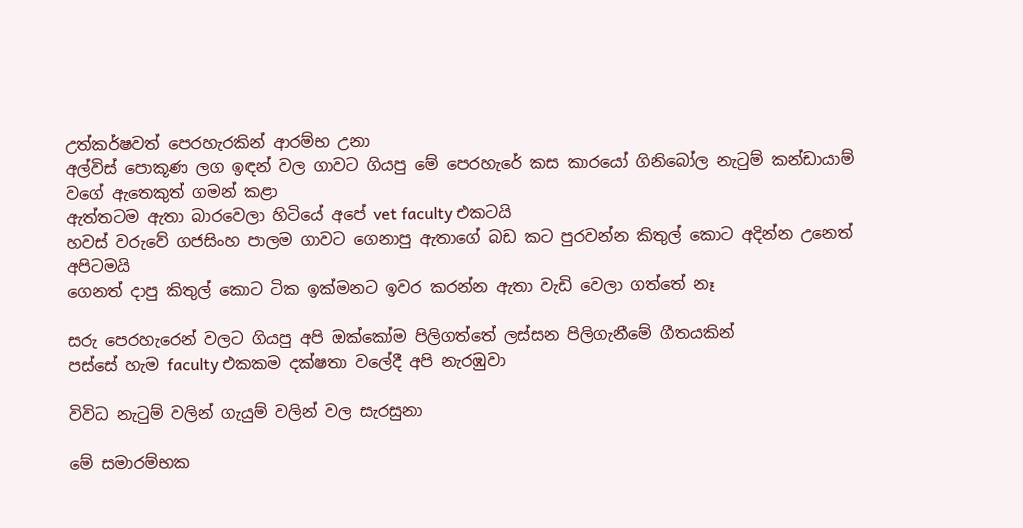උත්කර්ෂවත් පෙරහැරකින් ආරම්භ උනා
අල්විස් පොකූණ ලග ඉඳන් වල ගාවට ගියපු මේ පෙරහැරේ කස කාරයෝ ගිනිබෝල නැටුම් කන්ඩායාම් වගේ ඇතෙකුත් ගමන් කළා
ඇත්තටම ඇතා බාරවෙලා හිටියේ අපේ vet faculty එකටයි
හවස් වරුවේ ගජසිංහ පාලම ගාවට ගෙනාපු ඇතාගේ බඩ කට පුරවන්න කිතුල් කොට අදින්න උනෙත් අපිටමයි
ගෙනත් දාපු කිතුල් කොට ටික ඉක්මනට ඉවර කරන්න ඇතා වැඩි වෙලා ගත්තේ නෑ

සරු පෙරහැරෙන් වලට ගියපු අපි ඔක්කෝම පිලිගත්තේ ලස්සන පිලිගැනීමේ ගීතයකින්
පස්සේ හැම faculty එකකම දක්ෂතා වලේදී අපි නැරඹුවා

විවිධ නැටුම් වලින් ගැයුම් වලින් වල සැරසුනා

මේ සමාරම්භක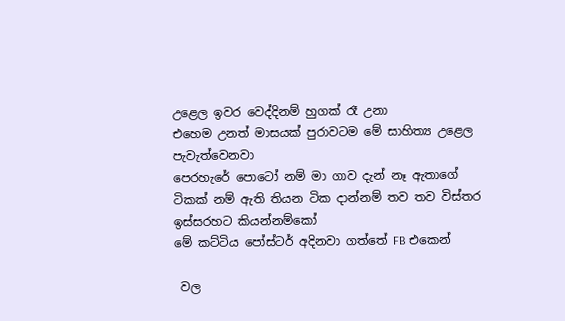උළෙල ඉවර වෙද්දිනම් හුගක් රෑ උනා
එහෙම උනත් මාසයක් පුරාවටම මේ සාහිත්‍ය උළෙල පැවැත්වෙනවා
පෙරහැරේ පොටෝ නම් මා ගාව දැන් නෑ ඇතාගේ ටිකක් නම් ඇති තියන ටික දාන්නම් තව තව විස්තර ඉස්සරහට කියන්නම්කෝ
මේ කට්ටිය පෝස්ටර් අදිනවා ගත්තේ FB එකෙන්

 වල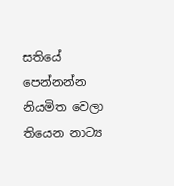සතියේ පෙන්නන්න නියමිත වෙලා තියෙන නාට්‍ය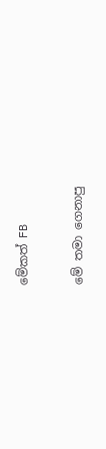මේකත් FB

මේ තමා ගෙනාපු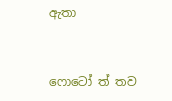ඇතා


ෆොටෝ ත් තව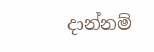දාන්නම්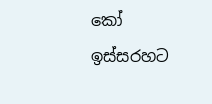කෝ ඉස්සරහට